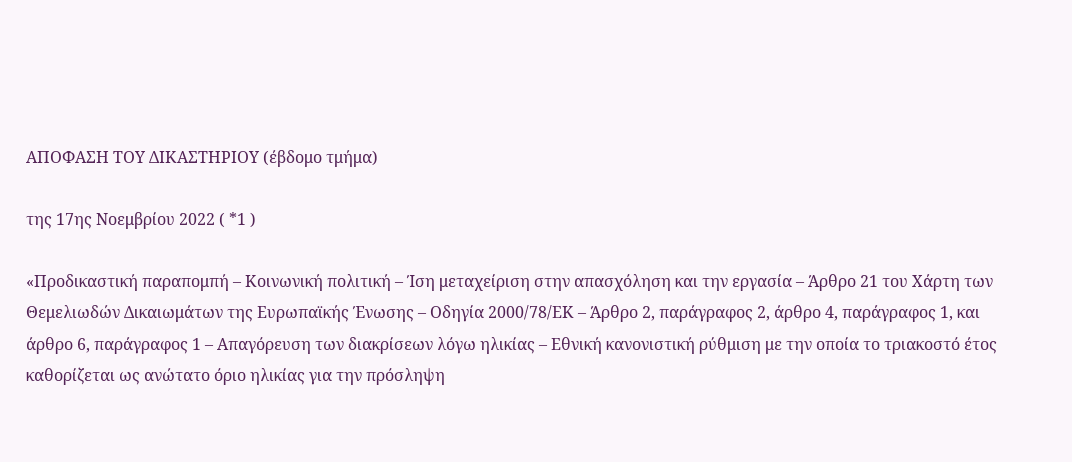ΑΠΟΦΑΣΗ ΤΟΥ ΔΙΚΑΣΤΗΡΙΟΥ (έβδομο τμήμα)

της 17ης Νοεμβρίου 2022 ( *1 )

«Προδικαστική παραπομπή – Κοινωνική πολιτική – Ίση μεταχείριση στην απασχόληση και την εργασία – Άρθρο 21 του Χάρτη των Θεμελιωδών Δικαιωμάτων της Ευρωπαϊκής Ένωσης – Οδηγία 2000/78/ΕΚ – Άρθρο 2, παράγραφος 2, άρθρο 4, παράγραφος 1, και άρθρο 6, παράγραφος 1 – Απαγόρευση των διακρίσεων λόγω ηλικίας – Εθνική κανονιστική ρύθμιση με την οποία το τριακοστό έτος καθορίζεται ως ανώτατο όριο ηλικίας για την πρόσληψη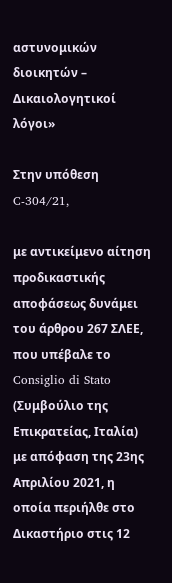αστυνομικών διοικητών – Δικαιολογητικοί λόγοι»

Στην υπόθεση C‑304/21,

με αντικείμενο αίτηση προδικαστικής αποφάσεως δυνάμει του άρθρου 267 ΣΛΕΕ, που υπέβαλε το Consiglio di Stato (Συμβούλιο της Επικρατείας, Ιταλία) με απόφαση της 23ης Απριλίου 2021, η οποία περιήλθε στο Δικαστήριο στις 12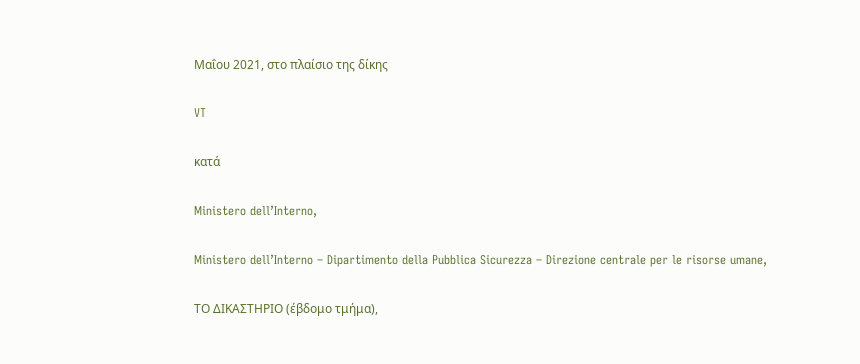Μαΐου 2021, στο πλαίσιο της δίκης

VT

κατά

Ministero dell’Interno,

Ministero dell’Interno – Dipartimento della Pubblica Sicurezza – Direzione centrale per le risorse umane,

ΤΟ ΔΙΚΑΣΤΗΡΙΟ (έβδομο τμήμα),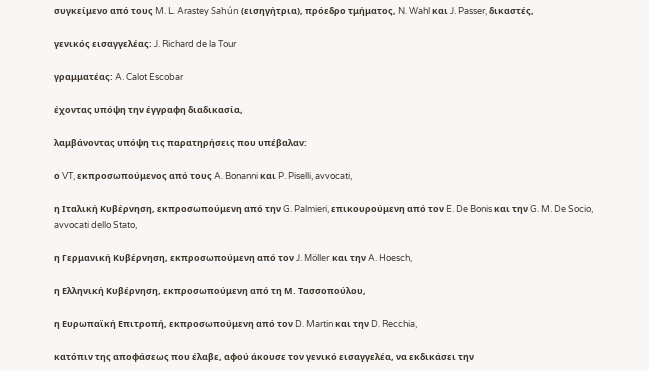συγκείμενο από τους M. L. Arastey Sahún (εισηγήτρια), πρόεδρο τμήματος, N. Wahl και J. Passer, δικαστές,

γενικός εισαγγελέας: J. Richard de la Tour

γραμματέας: A. Calot Escobar

έχοντας υπόψη την έγγραφη διαδικασία,

λαμβάνοντας υπόψη τις παρατηρήσεις που υπέβαλαν:

ο VT, εκπροσωπούμενος από τους A. Bonanni και P. Piselli, avvocati,

η Ιταλική Κυβέρνηση, εκπροσωπούμενη από την G. Palmieri, επικουρούμενη από τον E. De Bonis και την G. M. De Socio, avvocati dello Stato,

η Γερμανική Κυβέρνηση, εκπροσωπούμενη από τον J. Möller και την A. Hoesch,

η Ελληνική Κυβέρνηση, εκπροσωπούμενη από τη Μ. Τασσοπούλου,

η Ευρωπαϊκή Επιτροπή, εκπροσωπούμενη από τον D. Martin και την D. Recchia,

κατόπιν της αποφάσεως που έλαβε, αφού άκουσε τον γενικό εισαγγελέα, να εκδικάσει την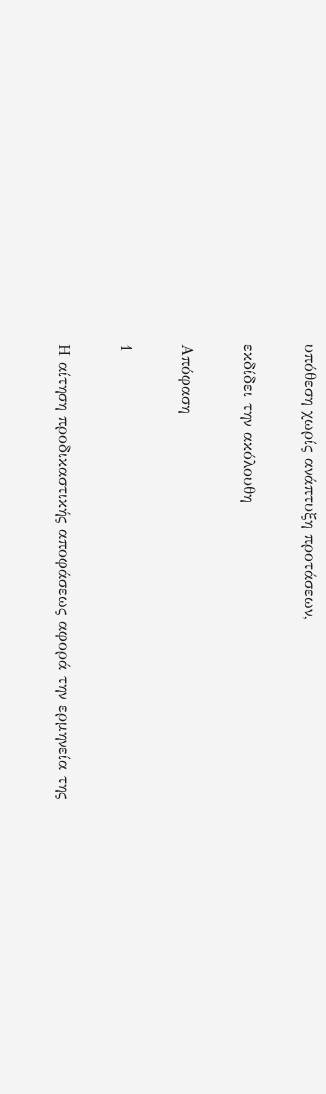υπόθεση χωρίς ανάπτυξη προτάσεων,

εκδίδει την ακόλουθη

Απόφαση

1

Η αίτηση προδικαστικής αποφάσεως αφορά την ερμηνεία της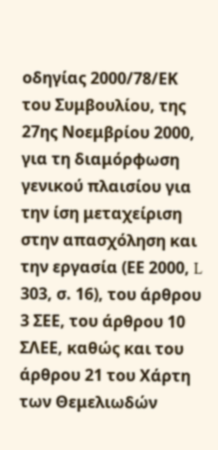οδηγίας 2000/78/ΕΚ του Συμβουλίου, της 27ης Νοεμβρίου 2000, για τη διαμόρφωση γενικού πλαισίου για την ίση μεταχείριση στην απασχόληση και την εργασία (ΕΕ 2000, L 303, σ. 16), του άρθρου 3 ΣΕΕ, του άρθρου 10 ΣΛΕΕ, καθώς και του άρθρου 21 του Χάρτη των Θεμελιωδών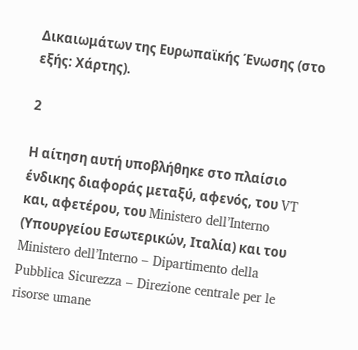Δικαιωμάτων της Ευρωπαϊκής Ένωσης (στο εξής: Χάρτης).

2

Η αίτηση αυτή υποβλήθηκε στο πλαίσιο ένδικης διαφοράς μεταξύ, αφενός, του VT και, αφετέρου, του Ministero dell’Interno (Υπουργείου Εσωτερικών, Ιταλία) και του Ministero dell’Interno – Dipartimento della Pubblica Sicurezza – Direzione centrale per le risorse umane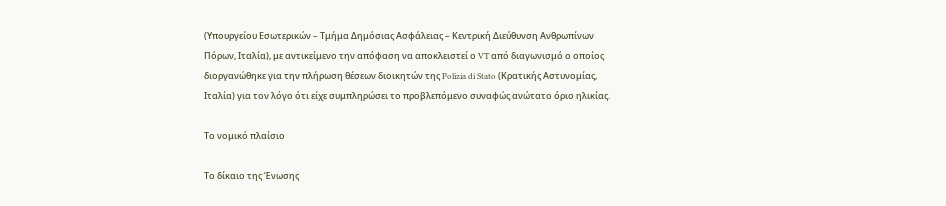(Υπουργείου Εσωτερικών – Τμήμα Δημόσιας Ασφάλειας – Κεντρική Διεύθυνση Ανθρωπίνων Πόρων, Ιταλία), με αντικείμενο την απόφαση να αποκλειστεί ο VT από διαγωνισμό ο οποίος διοργανώθηκε για την πλήρωση θέσεων διοικητών της Polizia di Stato (Κρατικής Αστυνομίας, Ιταλία) για τον λόγο ότι είχε συμπληρώσει το προβλεπόμενο συναφώς ανώτατο όριο ηλικίας.

Το νομικό πλαίσιο

Το δίκαιο της Ένωσης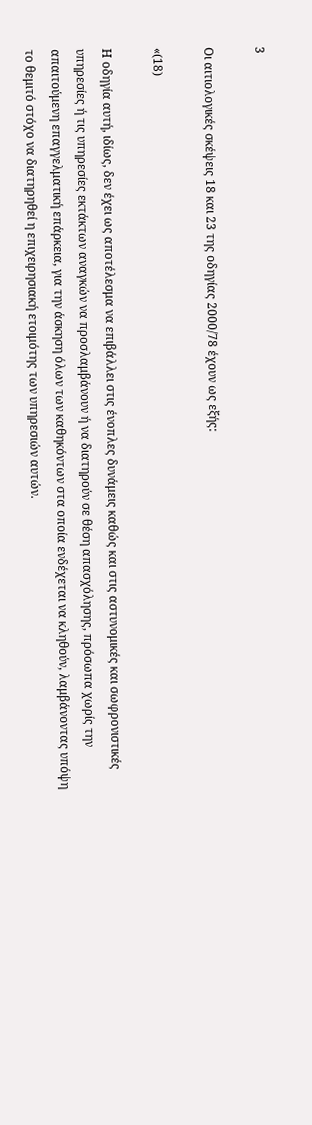3

Οι αιτιολογικές σκέψεις 18 και 23 της οδηγίας 2000/78 έχουν ως εξής:

«(18)

Η οδηγία αυτή, ιδίως, δεν έχει ως αποτέλεσμα να επιβάλλει στις ένοπλες δυνάμεις καθώς και στις αστυνομικές και σωφρονιστικές υπηρεσίες ή τις υπηρεσίες εκτάκτων αναγκών να προσλαμβάνουν ή να διατηρούν σε θέση απασχόλησης, πρόσωπα χωρίς την απαιτούμενη επαγγελματική επάρκεια, για την άσκηση όλων των καθηκόντων στα οποία ενδέχεται να κληθούν, λαμβάνοντας υπόψη το θεμιτό στόχο να διατηρηθεί η επιχειρησιακή ετοιμότης των υπηρεσιών αυτών.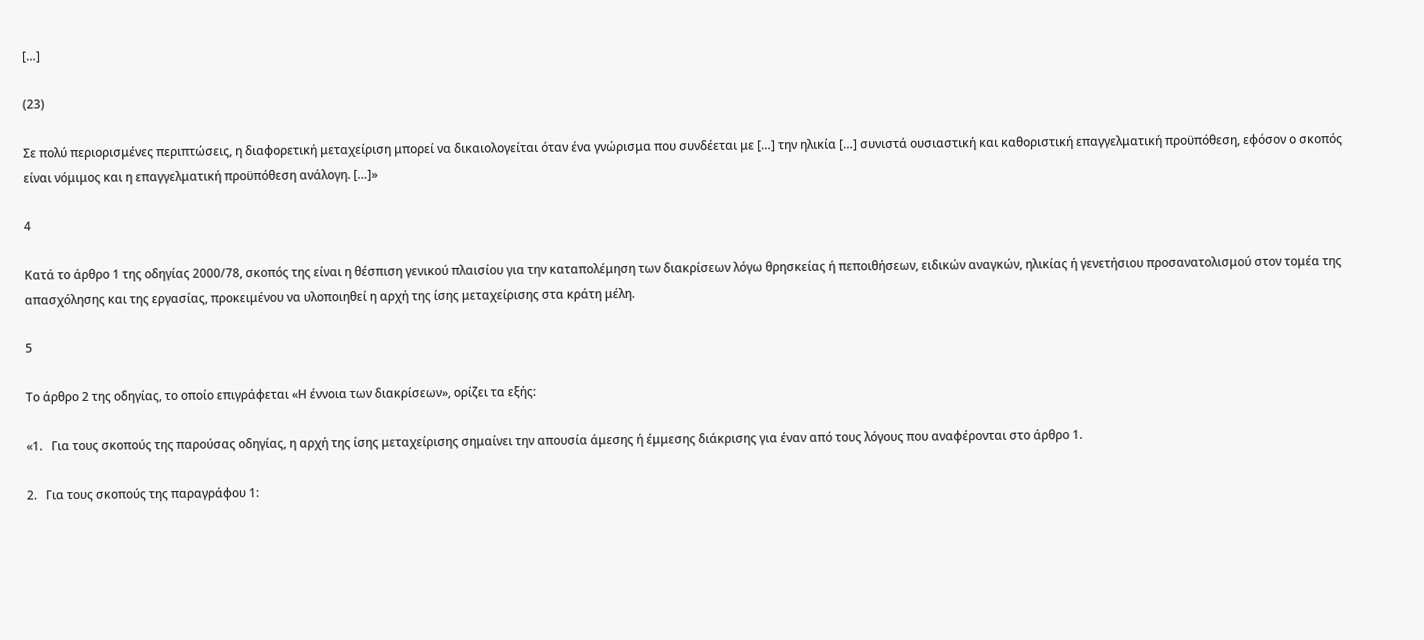[…]

(23)

Σε πολύ περιορισμένες περιπτώσεις, η διαφορετική μεταχείριση μπορεί να δικαιολογείται όταν ένα γνώρισμα που συνδέεται με […] την ηλικία […] συνιστά ουσιαστική και καθοριστική επαγγελματική προϋπόθεση, εφόσον ο σκοπός είναι νόμιμος και η επαγγελματική προϋπόθεση ανάλογη. […]»

4

Κατά το άρθρο 1 της οδηγίας 2000/78, σκοπός της είναι η θέσπιση γενικού πλαισίου για την καταπολέμηση των διακρίσεων λόγω θρησκείας ή πεποιθήσεων, ειδικών αναγκών, ηλικίας ή γενετήσιου προσανατολισμού στον τομέα της απασχόλησης και της εργασίας, προκειμένου να υλοποιηθεί η αρχή της ίσης μεταχείρισης στα κράτη μέλη.

5

Το άρθρο 2 της οδηγίας, το οποίο επιγράφεται «Η έννοια των διακρίσεων», ορίζει τα εξής:

«1.   Για τους σκοπούς της παρούσας οδηγίας, η αρχή της ίσης μεταχείρισης σημαίνει την απουσία άμεσης ή έμμεσης διάκρισης για έναν από τους λόγους που αναφέρονται στο άρθρο 1.

2.   Για τους σκοπούς της παραγράφου 1: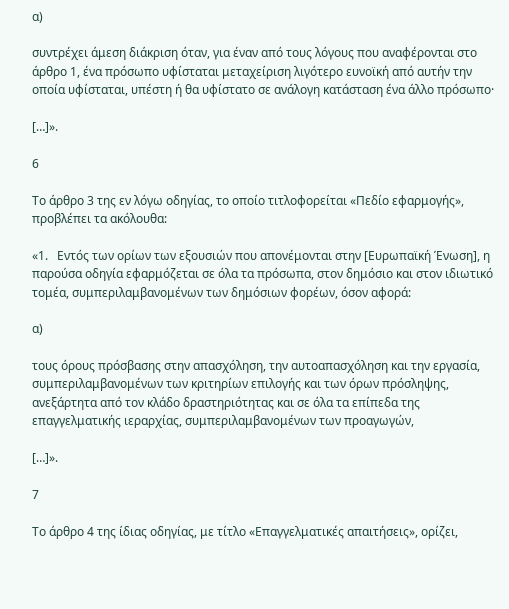α)

συντρέχει άμεση διάκριση όταν, για έναν από τους λόγους που αναφέρονται στο άρθρο 1, ένα πρόσωπο υφίσταται μεταχείριση λιγότερο ευνοϊκή από αυτήν την οποία υφίσταται, υπέστη ή θα υφίστατο σε ανάλογη κατάσταση ένα άλλο πρόσωπο·

[…]».

6

Το άρθρο 3 της εν λόγω οδηγίας, το οποίο τιτλοφορείται «Πεδίο εφαρμογής», προβλέπει τα ακόλουθα:

«1.   Εντός των ορίων των εξουσιών που απονέμονται στην [Ευρωπαϊκή Ένωση], η παρούσα οδηγία εφαρμόζεται σε όλα τα πρόσωπα, στον δημόσιο και στον ιδιωτικό τομέα, συμπεριλαμβανομένων των δημόσιων φορέων, όσον αφορά:

α)

τους όρους πρόσβασης στην απασχόληση, την αυτοαπασχόληση και την εργασία, συμπεριλαμβανομένων των κριτηρίων επιλογής και των όρων πρόσληψης, ανεξάρτητα από τον κλάδο δραστηριότητας και σε όλα τα επίπεδα της επαγγελματικής ιεραρχίας, συμπεριλαμβανομένων των προαγωγών,

[…]».

7

Το άρθρο 4 της ίδιας οδηγίας, με τίτλο «Επαγγελματικές απαιτήσεις», ορίζει,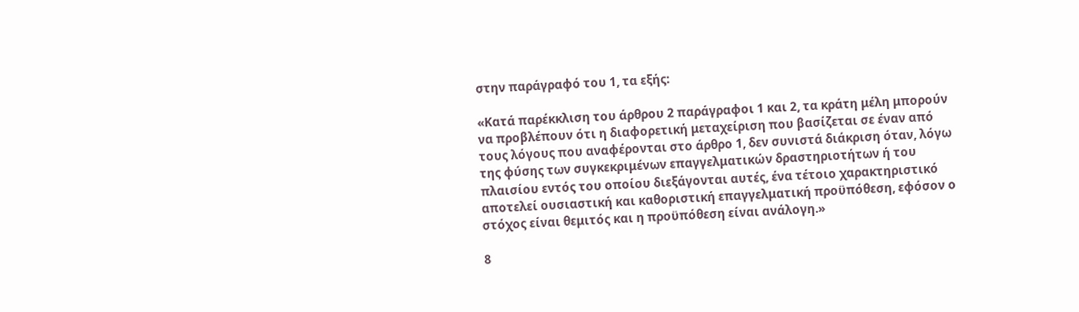στην παράγραφό του 1, τα εξής:

«Κατά παρέκκλιση του άρθρου 2 παράγραφοι 1 και 2, τα κράτη μέλη μπορούν να προβλέπουν ότι η διαφορετική μεταχείριση που βασίζεται σε έναν από τους λόγους που αναφέρονται στο άρθρο 1, δεν συνιστά διάκριση όταν, λόγω της φύσης των συγκεκριμένων επαγγελματικών δραστηριοτήτων ή του πλαισίου εντός του οποίου διεξάγονται αυτές, ένα τέτοιο χαρακτηριστικό αποτελεί ουσιαστική και καθοριστική επαγγελματική προϋπόθεση, εφόσον ο στόχος είναι θεμιτός και η προϋπόθεση είναι ανάλογη.»

8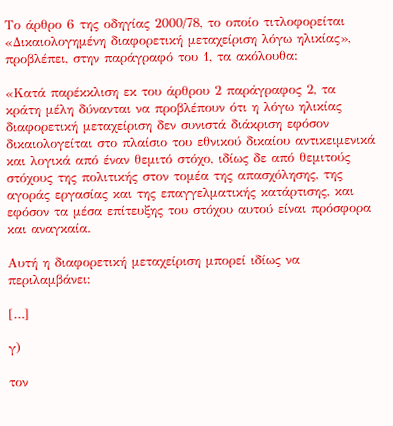Το άρθρο 6 της οδηγίας 2000/78, το οποίο τιτλοφορείται «Δικαιολογημένη διαφορετική μεταχείριση λόγω ηλικίας», προβλέπει, στην παράγραφό του 1, τα ακόλουθα:

«Κατά παρέκκλιση εκ του άρθρου 2 παράγραφος 2, τα κράτη μέλη δύνανται να προβλέπουν ότι η λόγω ηλικίας διαφορετική μεταχείριση δεν συνιστά διάκριση εφόσον δικαιολογείται στο πλαίσιο του εθνικού δικαίου αντικειμενικά και λογικά από έναν θεμιτό στόχο, ιδίως δε από θεμιτούς στόχους της πολιτικής στον τομέα της απασχόλησης, της αγοράς εργασίας και της επαγγελματικής κατάρτισης, και εφόσον τα μέσα επίτευξης του στόχου αυτού είναι πρόσφορα και αναγκαία.

Αυτή η διαφορετική μεταχείριση μπορεί ιδίως να περιλαμβάνει:

[…]

γ)

τον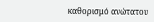καθορισμό ανώτατου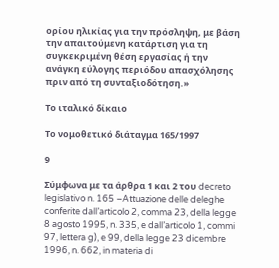ορίου ηλικίας για την πρόσληψη, με βάση την απαιτούμενη κατάρτιση για τη συγκεκριμένη θέση εργασίας ή την ανάγκη εύλογης περιόδου απασχόλησης πριν από τη συνταξιοδότηση.»

Το ιταλικό δίκαιο

Το νομοθετικό διάταγμα 165/1997

9

Σύμφωνα με τα άρθρα 1 και 2 του decreto legislativo n. 165 –Attuazione delle deleghe conferite dall’articolo 2, comma 23, della legge 8 agosto 1995, n. 335, e dall’articolo 1, commi 97, lettera g), e 99, della legge 23 dicembre 1996, n. 662, in materia di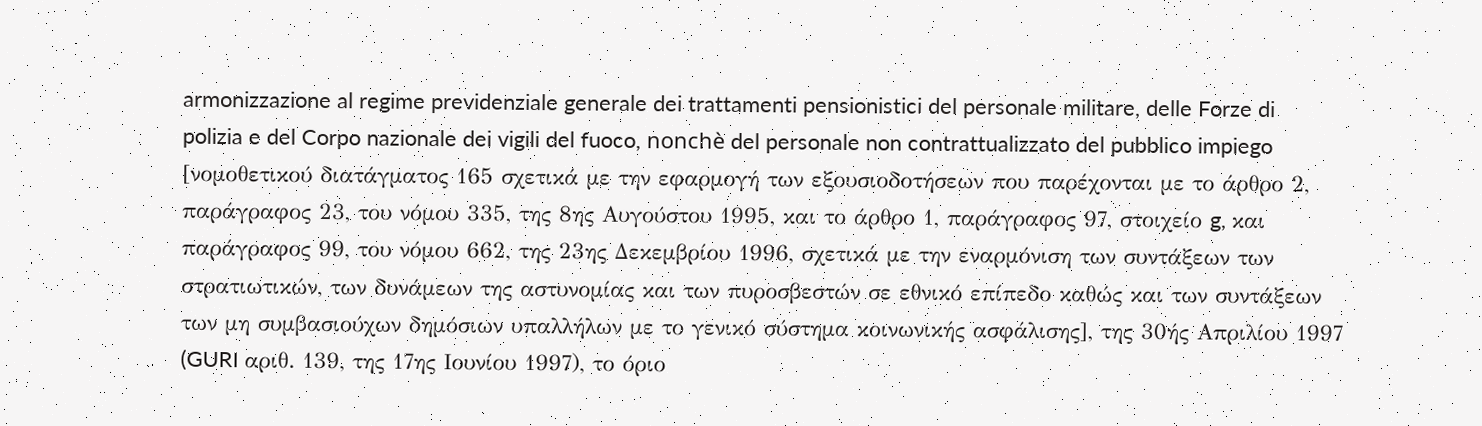armonizzazione al regime previdenziale generale dei trattamenti pensionistici del personale militare, delle Forze di polizia e del Corpo nazionale dei vigili del fuoco, nonchè del personale non contrattualizzato del pubblico impiego [νομοθετικού διατάγματος 165 σχετικά με την εφαρμογή των εξουσιοδοτήσεων που παρέχονται με το άρθρο 2, παράγραφος 23, του νόμου 335, της 8ης Αυγούστου 1995, και το άρθρο 1, παράγραφος 97, στοιχείο g, και παράγραφος 99, του νόμου 662, της 23ης Δεκεμβρίου 1996, σχετικά με την εναρμόνιση των συντάξεων των στρατιωτικών, των δυνάμεων της αστυνομίας και των πυροσβεστών σε εθνικό επίπεδο καθώς και των συντάξεων των μη συμβασιούχων δημόσιων υπαλλήλων με το γενικό σύστημα κοινωνικής ασφάλισης], της 30ής Απριλίου 1997 (GURI αριθ. 139, της 17ης Ιουνίου 1997), το όριο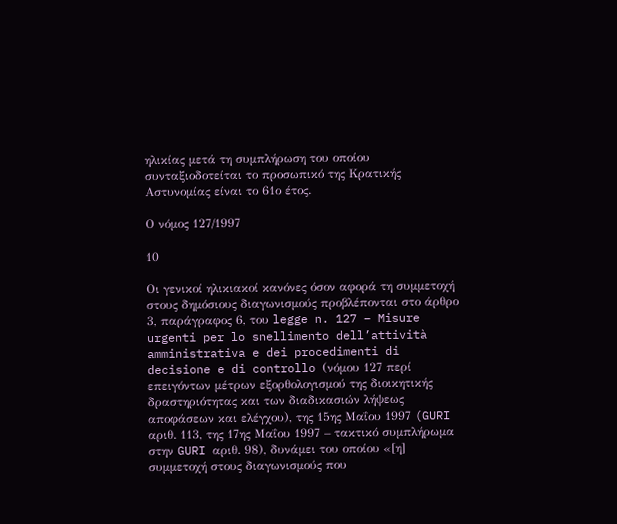ηλικίας μετά τη συμπλήρωση του οποίου συνταξιοδοτείται το προσωπικό της Κρατικής Αστυνομίας είναι το 61ο έτος.

Ο νόμος 127/1997

10

Οι γενικοί ηλικιακοί κανόνες όσον αφορά τη συμμετοχή στους δημόσιους διαγωνισμούς προβλέπονται στο άρθρο 3, παράγραφος 6, του legge n. 127 – Misure urgenti per lo snellimento dell’attività amministrativa e dei procedimenti di decisione e di controllo (νόμου 127 περί επειγόντων μέτρων εξορθολογισμού της διοικητικής δραστηριότητας και των διαδικασιών λήψεως αποφάσεων και ελέγχου), της 15ης Μαΐου 1997 (GURI αριθ. 113, της 17ης Μαΐου 1997 – τακτικό συμπλήρωμα στην GURI αριθ. 98), δυνάμει του οποίου «[η] συμμετοχή στους διαγωνισμούς που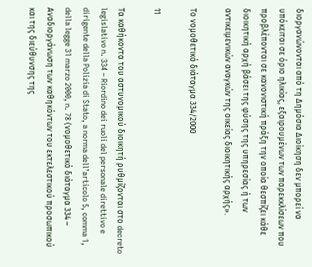διοργανώνονται από τη Δημόσια Διοίκηση δεν μπορεί να υπόκειται σε όριο ηλικίας, εξαιρουμένων των παρεκκλίσεων που προβλέπονται σε κανονιστική πράξη την οποία θεσπίζει κάθε διοικητική αρχή βάσει της φύσης της υπηρεσίας ή των αντικειμενικών αναγκών της οικείας διοικητικής αρχής».

Το νομοθετικό διάταγμα 334/2000

11

Τα καθήκοντα του αστυνομικού διοικητή ρυθμίζονται στο decreto legislativo n. 334 – Riordino dei ruoli del personale direttivo e dirigente della Polizia di Stato, a norma dell’articolo 5, comma 1, della legge 31 marzo 2000, n. 78 (νομοθετικό διάταγμα 334 – Αναδιοργάνωση των καθηκόντων του εκτελεστικού προσωπικού και της διεύθυνσης της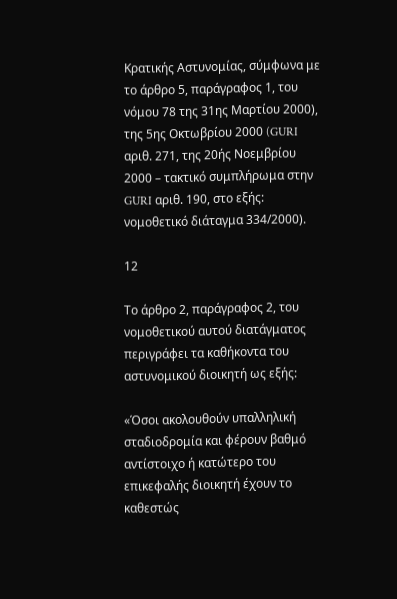Κρατικής Αστυνομίας, σύμφωνα με το άρθρο 5, παράγραφος 1, του νόμου 78 της 31ης Μαρτίου 2000), της 5ης Οκτωβρίου 2000 (GURI αριθ. 271, της 20ής Νοεμβρίου 2000 – τακτικό συμπλήρωμα στην GURI αριθ. 190, στο εξής: νομοθετικό διάταγμα 334/2000).

12

Το άρθρο 2, παράγραφος 2, του νομοθετικού αυτού διατάγματος περιγράφει τα καθήκοντα του αστυνομικού διοικητή ως εξής:

«Όσοι ακολουθούν υπαλληλική σταδιοδρομία και φέρουν βαθμό αντίστοιχο ή κατώτερο του επικεφαλής διοικητή έχουν το καθεστώς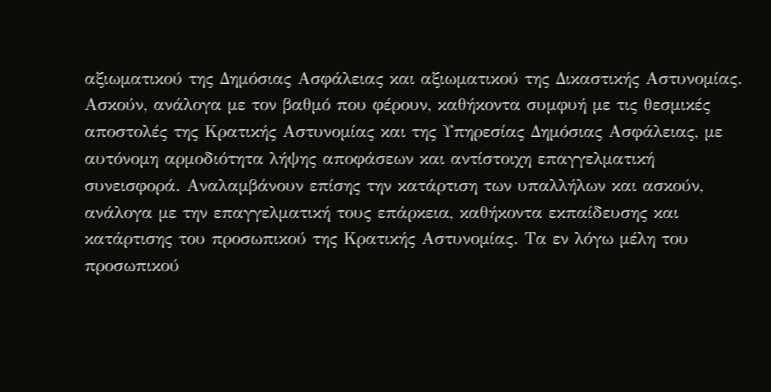αξιωματικού της Δημόσιας Ασφάλειας και αξιωματικού της Δικαστικής Αστυνομίας. Ασκούν, ανάλογα με τον βαθμό που φέρουν, καθήκοντα συμφυή με τις θεσμικές αποστολές της Κρατικής Αστυνομίας και της Υπηρεσίας Δημόσιας Ασφάλειας, με αυτόνομη αρμοδιότητα λήψης αποφάσεων και αντίστοιχη επαγγελματική συνεισφορά. Αναλαμβάνουν επίσης την κατάρτιση των υπαλλήλων και ασκούν, ανάλογα με την επαγγελματική τους επάρκεια, καθήκοντα εκπαίδευσης και κατάρτισης του προσωπικού της Κρατικής Αστυνομίας. Τα εν λόγω μέλη του προσωπικού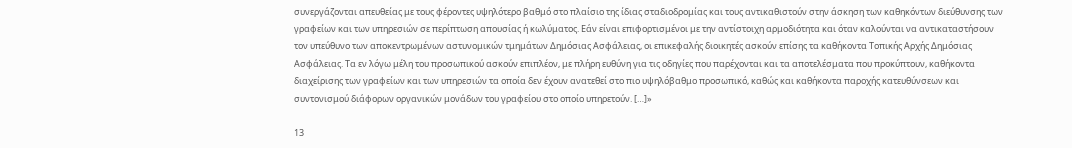συνεργάζονται απευθείας με τους φέροντες υψηλότερο βαθμό στο πλαίσιο της ίδιας σταδιοδρομίας και τους αντικαθιστούν στην άσκηση των καθηκόντων διεύθυνσης των γραφείων και των υπηρεσιών σε περίπτωση απουσίας ή κωλύματος. Εάν είναι επιφορτισμένοι με την αντίστοιχη αρμοδιότητα και όταν καλούνται να αντικαταστήσουν τον υπεύθυνο των αποκεντρωμένων αστυνομικών τμημάτων Δημόσιας Ασφάλειας, οι επικεφαλής διοικητές ασκούν επίσης τα καθήκοντα Τοπικής Αρχής Δημόσιας Ασφάλειας. Τα εν λόγω μέλη του προσωπικού ασκούν επιπλέον, με πλήρη ευθύνη για τις οδηγίες που παρέχονται και τα αποτελέσματα που προκύπτουν, καθήκοντα διαχείρισης των γραφείων και των υπηρεσιών τα οποία δεν έχουν ανατεθεί στο πιο υψηλόβαθμο προσωπικό, καθώς και καθήκοντα παροχής κατευθύνσεων και συντονισμού διάφορων οργανικών μονάδων του γραφείου στο οποίο υπηρετούν. […]»

13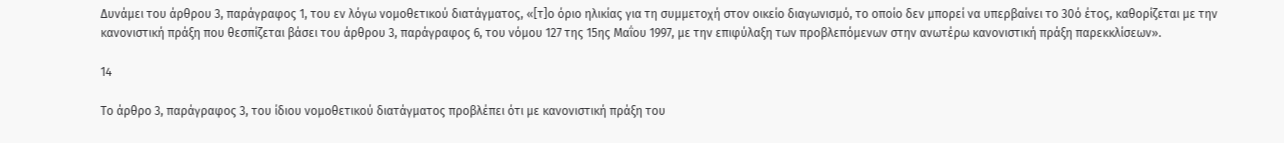Δυνάμει του άρθρου 3, παράγραφος 1, του εν λόγω νομοθετικού διατάγματος, «[τ]ο όριο ηλικίας για τη συμμετοχή στον οικείο διαγωνισμό, το οποίο δεν μπορεί να υπερβαίνει το 30ό έτος, καθορίζεται με την κανονιστική πράξη που θεσπίζεται βάσει του άρθρου 3, παράγραφος 6, του νόμου 127 της 15ης Μαΐου 1997, με την επιφύλαξη των προβλεπόμενων στην ανωτέρω κανονιστική πράξη παρεκκλίσεων».

14

Το άρθρο 3, παράγραφος 3, του ίδιου νομοθετικού διατάγματος προβλέπει ότι με κανονιστική πράξη του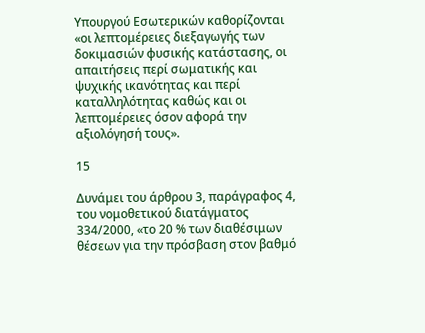Υπουργού Εσωτερικών καθορίζονται «οι λεπτομέρειες διεξαγωγής των δοκιμασιών φυσικής κατάστασης, οι απαιτήσεις περί σωματικής και ψυχικής ικανότητας και περί καταλληλότητας καθώς και οι λεπτομέρειες όσον αφορά την αξιολόγησή τους».

15

Δυνάμει του άρθρου 3, παράγραφος 4, του νομοθετικού διατάγματος 334/2000, «το 20 % των διαθέσιμων θέσεων για την πρόσβαση στον βαθμό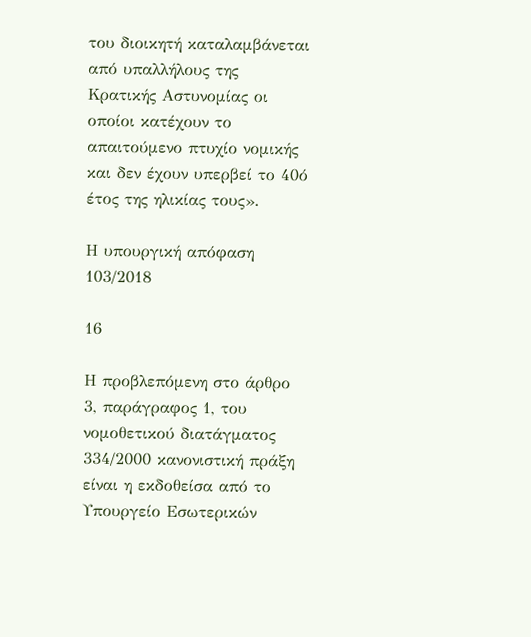του διοικητή καταλαμβάνεται από υπαλλήλους της Κρατικής Αστυνομίας οι οποίοι κατέχουν το απαιτούμενο πτυχίο νομικής και δεν έχουν υπερβεί το 40ό έτος της ηλικίας τους».

Η υπουργική απόφαση 103/2018

16

Η προβλεπόμενη στο άρθρο 3, παράγραφος 1, του νομοθετικού διατάγματος 334/2000 κανονιστική πράξη είναι η εκδοθείσα από το Υπουργείο Εσωτερικών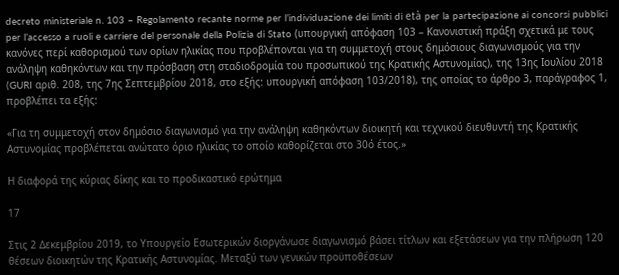decreto ministeriale n. 103 – Regolamento recante norme per l’individuazione dei limiti di età per la partecipazione ai concorsi pubblici per l’accesso a ruoli e carriere del personale della Polizia di Stato (υπουργική απόφαση 103 – Κανονιστική πράξη σχετικά με τους κανόνες περί καθορισμού των ορίων ηλικίας που προβλέπονται για τη συμμετοχή στους δημόσιους διαγωνισμούς για την ανάληψη καθηκόντων και την πρόσβαση στη σταδιοδρομία του προσωπικού της Κρατικής Αστυνομίας), της 13ης Ιουλίου 2018 (GURI αριθ. 208, της 7ης Σεπτεμβρίου 2018, στο εξής: υπουργική απόφαση 103/2018), της οποίας το άρθρο 3, παράγραφος 1, προβλέπει τα εξής:

«Για τη συμμετοχή στον δημόσιο διαγωνισμό για την ανάληψη καθηκόντων διοικητή και τεχνικού διευθυντή της Κρατικής Αστυνομίας προβλέπεται ανώτατο όριο ηλικίας το οποίο καθορίζεται στο 30ό έτος.»

Η διαφορά της κύριας δίκης και το προδικαστικό ερώτημα

17

Στις 2 Δεκεμβρίου 2019, το Υπουργείο Εσωτερικών διοργάνωσε διαγωνισμό βάσει τίτλων και εξετάσεων για την πλήρωση 120 θέσεων διοικητών της Κρατικής Αστυνομίας. Μεταξύ των γενικών προϋποθέσεων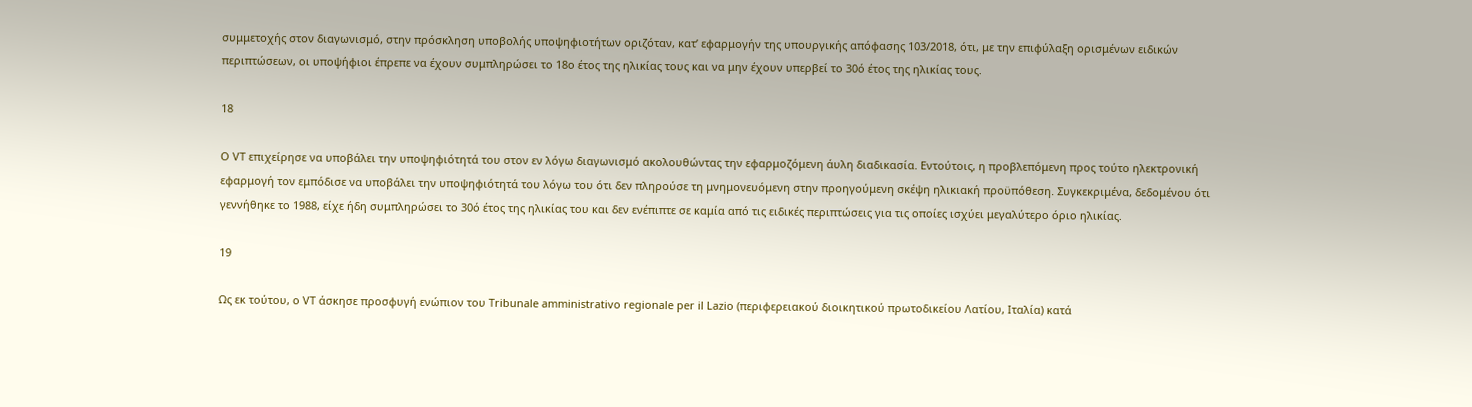συμμετοχής στον διαγωνισμό, στην πρόσκληση υποβολής υποψηφιοτήτων οριζόταν, κατ’ εφαρμογήν της υπουργικής απόφασης 103/2018, ότι, με την επιφύλαξη ορισμένων ειδικών περιπτώσεων, οι υποψήφιοι έπρεπε να έχουν συμπληρώσει το 18ο έτος της ηλικίας τους και να μην έχουν υπερβεί το 30ό έτος της ηλικίας τους.

18

Ο VT επιχείρησε να υποβάλει την υποψηφιότητά του στον εν λόγω διαγωνισμό ακολουθώντας την εφαρμοζόμενη άυλη διαδικασία. Εντούτοις, η προβλεπόμενη προς τούτο ηλεκτρονική εφαρμογή τον εμπόδισε να υποβάλει την υποψηφιότητά του λόγω του ότι δεν πληρούσε τη μνημονευόμενη στην προηγούμενη σκέψη ηλικιακή προϋπόθεση. Συγκεκριμένα, δεδομένου ότι γεννήθηκε το 1988, είχε ήδη συμπληρώσει το 30ό έτος της ηλικίας του και δεν ενέπιπτε σε καμία από τις ειδικές περιπτώσεις για τις οποίες ισχύει μεγαλύτερο όριο ηλικίας.

19

Ως εκ τούτου, ο VT άσκησε προσφυγή ενώπιον του Tribunale amministrativo regionale per il Lazio (περιφερειακού διοικητικού πρωτοδικείου Λατίου, Ιταλία) κατά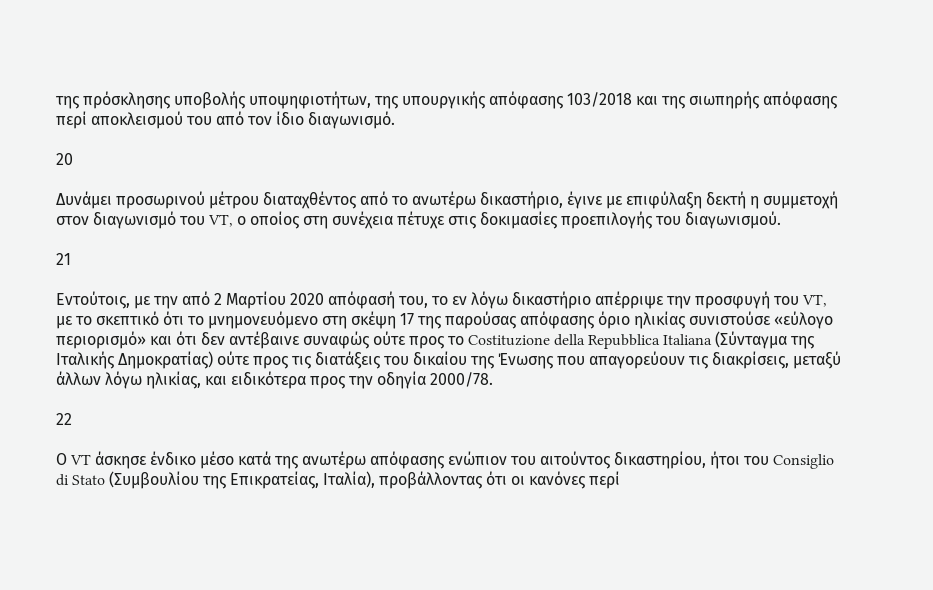της πρόσκλησης υποβολής υποψηφιοτήτων, της υπουργικής απόφασης 103/2018 και της σιωπηρής απόφασης περί αποκλεισμού του από τον ίδιο διαγωνισμό.

20

Δυνάμει προσωρινού μέτρου διαταχθέντος από το ανωτέρω δικαστήριο, έγινε με επιφύλαξη δεκτή η συμμετοχή στον διαγωνισμό του VT, ο οποίος στη συνέχεια πέτυχε στις δοκιμασίες προεπιλογής του διαγωνισμού.

21

Εντούτοις, με την από 2 Μαρτίου 2020 απόφασή του, το εν λόγω δικαστήριο απέρριψε την προσφυγή του VT, με το σκεπτικό ότι το μνημονευόμενο στη σκέψη 17 της παρούσας απόφασης όριο ηλικίας συνιστούσε «εύλογο περιορισμό» και ότι δεν αντέβαινε συναφώς ούτε προς το Costituzione della Repubblica Italiana (Σύνταγμα της Ιταλικής Δημοκρατίας) ούτε προς τις διατάξεις του δικαίου της Ένωσης που απαγορεύουν τις διακρίσεις, μεταξύ άλλων λόγω ηλικίας, και ειδικότερα προς την οδηγία 2000/78.

22

Ο VT άσκησε ένδικο μέσο κατά της ανωτέρω απόφασης ενώπιον του αιτούντος δικαστηρίου, ήτοι του Consiglio di Stato (Συμβουλίου της Επικρατείας, Ιταλία), προβάλλοντας ότι οι κανόνες περί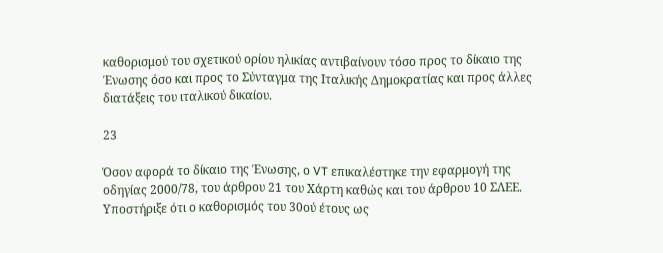καθορισμού του σχετικού ορίου ηλικίας αντιβαίνουν τόσο προς το δίκαιο της Ένωσης όσο και προς το Σύνταγμα της Ιταλικής Δημοκρατίας και προς άλλες διατάξεις του ιταλικού δικαίου.

23

Όσον αφορά το δίκαιο της Ένωσης, ο VT επικαλέστηκε την εφαρμογή της οδηγίας 2000/78, του άρθρου 21 του Χάρτη καθώς και του άρθρου 10 ΣΛΕΕ. Υποστήριξε ότι ο καθορισμός του 30ού έτους ως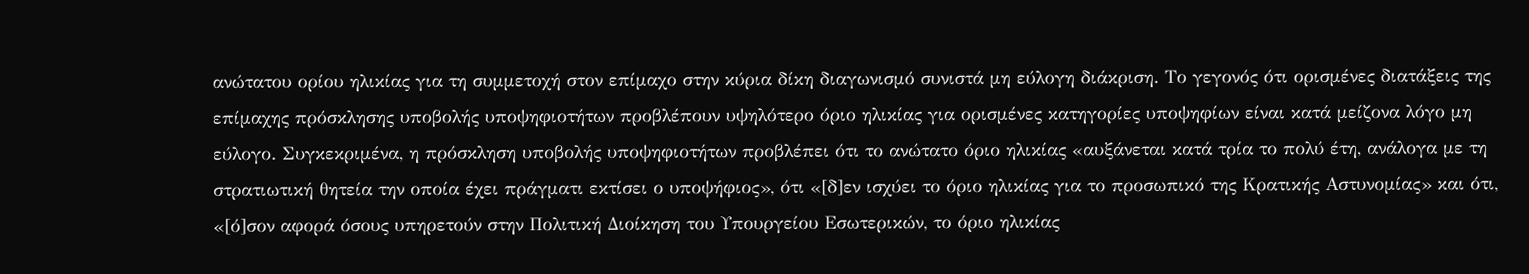ανώτατου ορίου ηλικίας για τη συμμετοχή στον επίμαχο στην κύρια δίκη διαγωνισμό συνιστά μη εύλογη διάκριση. Το γεγονός ότι ορισμένες διατάξεις της επίμαχης πρόσκλησης υποβολής υποψηφιοτήτων προβλέπουν υψηλότερο όριο ηλικίας για ορισμένες κατηγορίες υποψηφίων είναι κατά μείζονα λόγο μη εύλογο. Συγκεκριμένα, η πρόσκληση υποβολής υποψηφιοτήτων προβλέπει ότι το ανώτατο όριο ηλικίας «αυξάνεται κατά τρία το πολύ έτη, ανάλογα με τη στρατιωτική θητεία την οποία έχει πράγματι εκτίσει ο υποψήφιος», ότι «[δ]εν ισχύει το όριο ηλικίας για το προσωπικό της Κρατικής Αστυνομίας» και ότι, «[ό]σον αφορά όσους υπηρετούν στην Πολιτική Διοίκηση του Υπουργείου Εσωτερικών, το όριο ηλικίας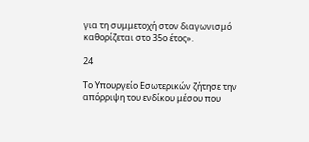για τη συμμετοχή στον διαγωνισμό καθορίζεται στο 35ο έτος».

24

Το Υπουργείο Εσωτερικών ζήτησε την απόρριψη του ενδίκου μέσου που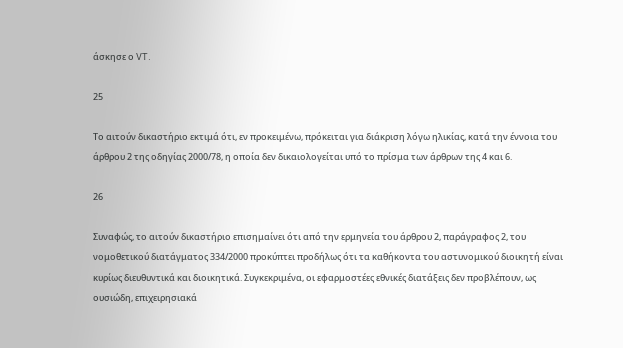άσκησε ο VT.

25

Το αιτούν δικαστήριο εκτιμά ότι, εν προκειμένω, πρόκειται για διάκριση λόγω ηλικίας, κατά την έννοια του άρθρου 2 της οδηγίας 2000/78, η οποία δεν δικαιολογείται υπό το πρίσμα των άρθρων της 4 και 6.

26

Συναφώς, το αιτούν δικαστήριο επισημαίνει ότι από την ερμηνεία του άρθρου 2, παράγραφος 2, του νομοθετικού διατάγματος 334/2000 προκύπτει προδήλως ότι τα καθήκοντα του αστυνομικού διοικητή είναι κυρίως διευθυντικά και διοικητικά. Συγκεκριμένα, οι εφαρμοστέες εθνικές διατάξεις δεν προβλέπουν, ως ουσιώδη, επιχειρησιακά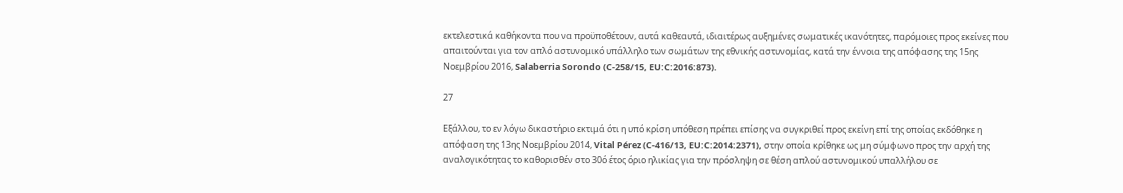εκτελεστικά καθήκοντα που να προϋποθέτουν, αυτά καθεαυτά, ιδιαιτέρως αυξημένες σωματικές ικανότητες, παρόμοιες προς εκείνες που απαιτούνται για τον απλό αστυνομικό υπάλληλο των σωμάτων της εθνικής αστυνομίας, κατά την έννοια της απόφασης της 15ης Νοεμβρίου 2016, Salaberria Sorondo (C‑258/15, EU:C:2016:873).

27

Εξάλλου, το εν λόγω δικαστήριο εκτιμά ότι η υπό κρίση υπόθεση πρέπει επίσης να συγκριθεί προς εκείνη επί της οποίας εκδόθηκε η απόφαση της 13ης Νοεμβρίου 2014, Vital Pérez (C‑416/13, EU:C:2014:2371), στην οποία κρίθηκε ως μη σύμφωνο προς την αρχή της αναλογικότητας το καθορισθέν στο 30ό έτος όριο ηλικίας για την πρόσληψη σε θέση απλού αστυνομικού υπαλλήλου σε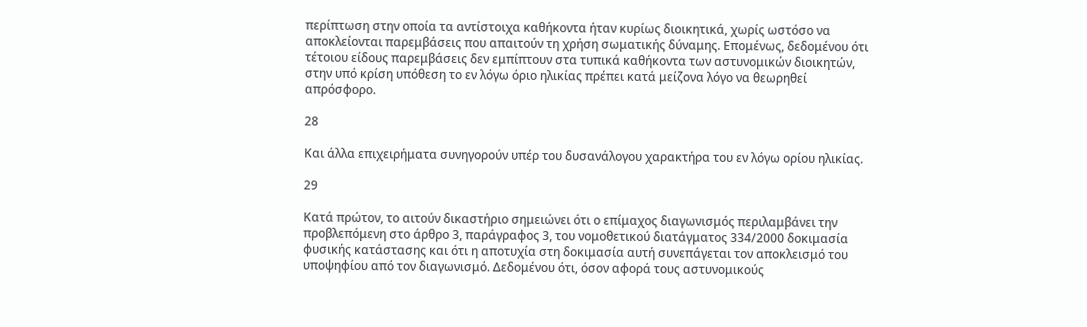περίπτωση στην οποία τα αντίστοιχα καθήκοντα ήταν κυρίως διοικητικά, χωρίς ωστόσο να αποκλείονται παρεμβάσεις που απαιτούν τη χρήση σωματικής δύναμης. Επομένως, δεδομένου ότι τέτοιου είδους παρεμβάσεις δεν εμπίπτουν στα τυπικά καθήκοντα των αστυνομικών διοικητών, στην υπό κρίση υπόθεση το εν λόγω όριο ηλικίας πρέπει κατά μείζονα λόγο να θεωρηθεί απρόσφορο.

28

Και άλλα επιχειρήματα συνηγορούν υπέρ του δυσανάλογου χαρακτήρα του εν λόγω ορίου ηλικίας.

29

Κατά πρώτον, το αιτούν δικαστήριο σημειώνει ότι ο επίμαχος διαγωνισμός περιλαμβάνει την προβλεπόμενη στο άρθρο 3, παράγραφος 3, του νομοθετικού διατάγματος 334/2000 δοκιμασία φυσικής κατάστασης και ότι η αποτυχία στη δοκιμασία αυτή συνεπάγεται τον αποκλεισμό του υποψηφίου από τον διαγωνισμό. Δεδομένου ότι, όσον αφορά τους αστυνομικούς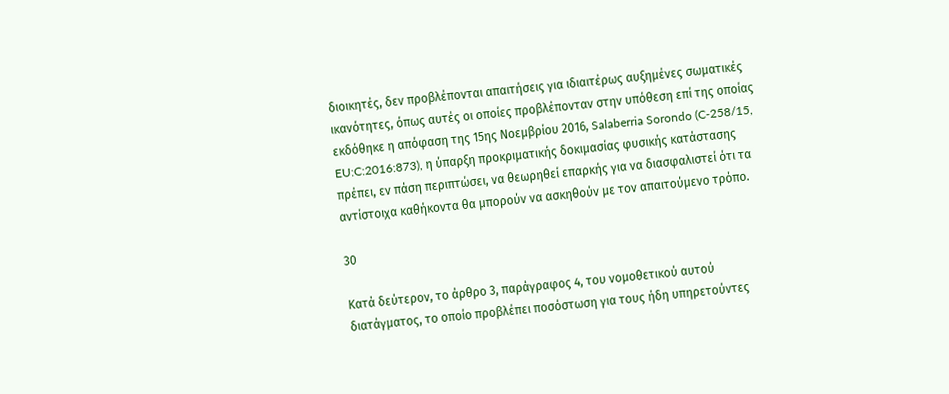διοικητές, δεν προβλέπονται απαιτήσεις για ιδιαιτέρως αυξημένες σωματικές ικανότητες, όπως αυτές οι οποίες προβλέπονταν στην υπόθεση επί της οποίας εκδόθηκε η απόφαση της 15ης Νοεμβρίου 2016, Salaberria Sorondo (C‑258/15, EU:C:2016:873), η ύπαρξη προκριματικής δοκιμασίας φυσικής κατάστασης πρέπει, εν πάση περιπτώσει, να θεωρηθεί επαρκής για να διασφαλιστεί ότι τα αντίστοιχα καθήκοντα θα μπορούν να ασκηθούν με τον απαιτούμενο τρόπο.

30

Κατά δεύτερον, το άρθρο 3, παράγραφος 4, του νομοθετικού αυτού διατάγματος, το οποίο προβλέπει ποσόστωση για τους ήδη υπηρετούντες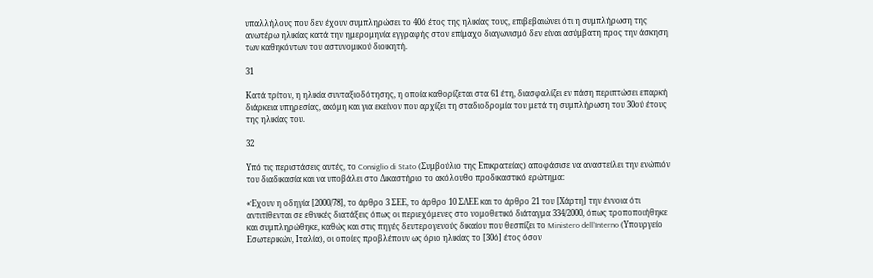υπαλλήλους που δεν έχουν συμπληρώσει το 40ό έτος της ηλικίας τους, επιβεβαιώνει ότι η συμπλήρωση της ανωτέρω ηλικίας κατά την ημερομηνία εγγραφής στον επίμαχο διαγωνισμό δεν είναι ασύμβατη προς την άσκηση των καθηκόντων του αστυνομικού διοικητή.

31

Κατά τρίτον, η ηλικία συνταξιοδότησης, η οποία καθορίζεται στα 61 έτη, διασφαλίζει εν πάση περιπτώσει επαρκή διάρκεια υπηρεσίας, ακόμη και για εκείνον που αρχίζει τη σταδιοδρομία του μετά τη συμπλήρωση του 30ού έτους της ηλικίας του.

32

Υπό τις περιστάσεις αυτές, το Consiglio di Stato (Συμβούλιο της Επικρατείας) αποφάσισε να αναστείλει την ενώπιόν του διαδικασία και να υποβάλει στο Δικαστήριο το ακόλουθο προδικαστικό ερώτημα:

«Έχουν η οδηγία [2000/78], το άρθρο 3 ΣΕΕ, το άρθρο 10 ΣΛΕΕ και το άρθρο 21 του [Χάρτη] την έννοια ότι αντιτίθενται σε εθνικές διατάξεις όπως οι περιεχόμενες στο νομοθετικό διάταγμα 334/2000, όπως τροποποιήθηκε και συμπληρώθηκε, καθώς και στις πηγές δευτερογενούς δικαίου που θεσπίζει το Ministero dell’Interno (Υπουργείο Εσωτερικών, Ιταλία), οι οποίες προβλέπουν ως όριο ηλικίας το [30ό] έτος όσον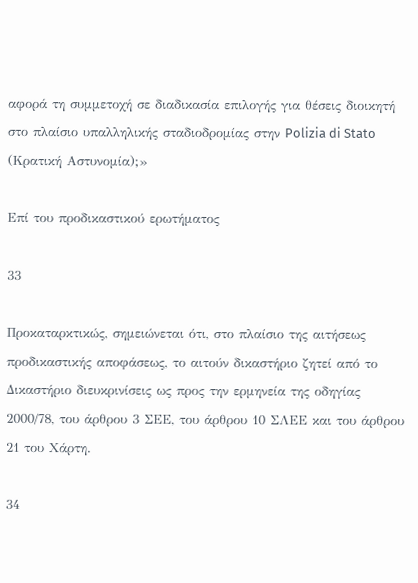αφορά τη συμμετοχή σε διαδικασία επιλογής για θέσεις διοικητή στο πλαίσιο υπαλληλικής σταδιοδρομίας στην Polizia di Stato (Κρατική Αστυνομία);»

Επί του προδικαστικού ερωτήματος

33

Προκαταρκτικώς, σημειώνεται ότι, στο πλαίσιο της αιτήσεως προδικαστικής αποφάσεως, το αιτούν δικαστήριο ζητεί από το Δικαστήριο διευκρινίσεις ως προς την ερμηνεία της οδηγίας 2000/78, του άρθρου 3 ΣΕΕ, του άρθρου 10 ΣΛΕΕ και του άρθρου 21 του Χάρτη.

34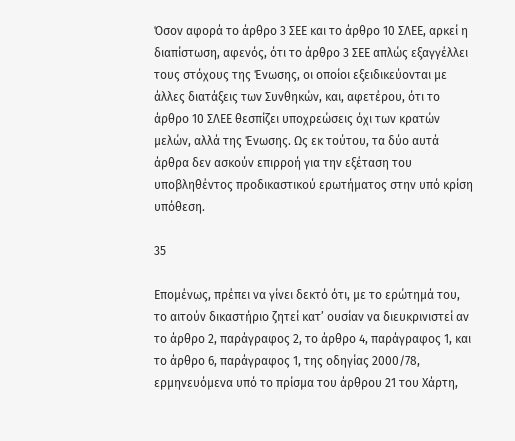Όσον αφορά το άρθρο 3 ΣΕΕ και το άρθρο 10 ΣΛΕΕ, αρκεί η διαπίστωση, αφενός, ότι το άρθρο 3 ΣΕΕ απλώς εξαγγέλλει τους στόχους της Ένωσης, οι οποίοι εξειδικεύονται με άλλες διατάξεις των Συνθηκών, και, αφετέρου, ότι το άρθρο 10 ΣΛΕΕ θεσπίζει υποχρεώσεις όχι των κρατών μελών, αλλά της Ένωσης. Ως εκ τούτου, τα δύο αυτά άρθρα δεν ασκούν επιρροή για την εξέταση του υποβληθέντος προδικαστικού ερωτήματος στην υπό κρίση υπόθεση.

35

Επομένως, πρέπει να γίνει δεκτό ότι, με το ερώτημά του, το αιτούν δικαστήριο ζητεί κατ’ ουσίαν να διευκρινιστεί αν το άρθρο 2, παράγραφος 2, το άρθρο 4, παράγραφος 1, και το άρθρο 6, παράγραφος 1, της οδηγίας 2000/78, ερμηνευόμενα υπό το πρίσμα του άρθρου 21 του Χάρτη,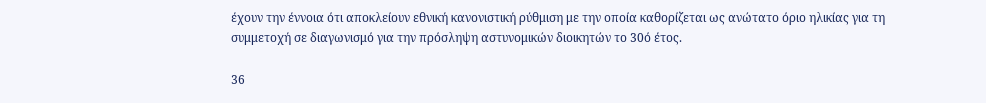έχουν την έννοια ότι αποκλείουν εθνική κανονιστική ρύθμιση με την οποία καθορίζεται ως ανώτατο όριο ηλικίας για τη συμμετοχή σε διαγωνισμό για την πρόσληψη αστυνομικών διοικητών το 30ό έτος.

36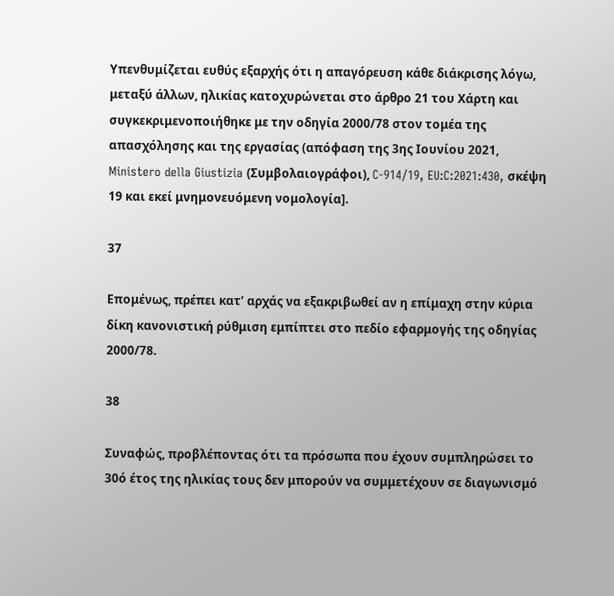Υπενθυμίζεται ευθύς εξαρχής ότι η απαγόρευση κάθε διάκρισης λόγω, μεταξύ άλλων, ηλικίας κατοχυρώνεται στο άρθρο 21 του Χάρτη και συγκεκριμενοποιήθηκε με την οδηγία 2000/78 στον τομέα της απασχόλησης και της εργασίας (απόφαση της 3ης Ιουνίου 2021, Ministero della Giustizia (Συμβολαιογράφοι), C‑914/19, EU:C:2021:430, σκέψη 19 και εκεί μνημονευόμενη νομολογία].

37

Επομένως, πρέπει κατ’ αρχάς να εξακριβωθεί αν η επίμαχη στην κύρια δίκη κανονιστική ρύθμιση εμπίπτει στο πεδίο εφαρμογής της οδηγίας 2000/78.

38

Συναφώς, προβλέποντας ότι τα πρόσωπα που έχουν συμπληρώσει το 30ό έτος της ηλικίας τους δεν μπορούν να συμμετέχουν σε διαγωνισμό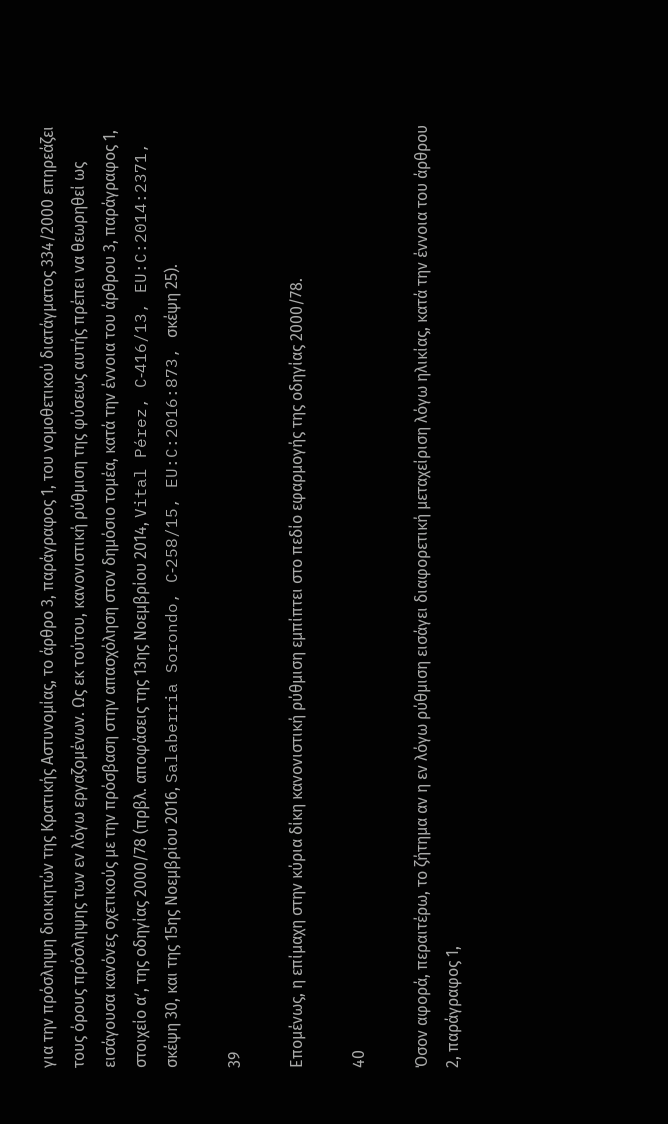για την πρόσληψη διοικητών της Κρατικής Αστυνομίας, το άρθρο 3, παράγραφος 1, του νομοθετικού διατάγματος 334/2000 επηρεάζει τους όρους πρόσληψης των εν λόγω εργαζομένων. Ως εκ τούτου, κανονιστική ρύθμιση της φύσεως αυτής πρέπει να θεωρηθεί ως εισάγουσα κανόνες σχετικούς με την πρόσβαση στην απασχόληση στον δημόσιο τομέα, κατά την έννοια του άρθρου 3, παράγραφος 1, στοιχείο αʹ, της οδηγίας 2000/78 (πρβλ. αποφάσεις της 13ης Νοεμβρίου 2014, Vital Pérez, C‑416/13, EU:C:2014:2371, σκέψη 30, και της 15ης Νοεμβρίου 2016, Salaberria Sorondo, C‑258/15, EU:C:2016:873, σκέψη 25).

39

Επομένως, η επίμαχη στην κύρια δίκη κανονιστική ρύθμιση εμπίπτει στο πεδίο εφαρμογής της οδηγίας 2000/78.

40

Όσον αφορά, περαιτέρω, το ζήτημα αν η εν λόγω ρύθμιση εισάγει διαφορετική μεταχείριση λόγω ηλικίας, κατά την έννοια του άρθρου 2, παράγραφος 1,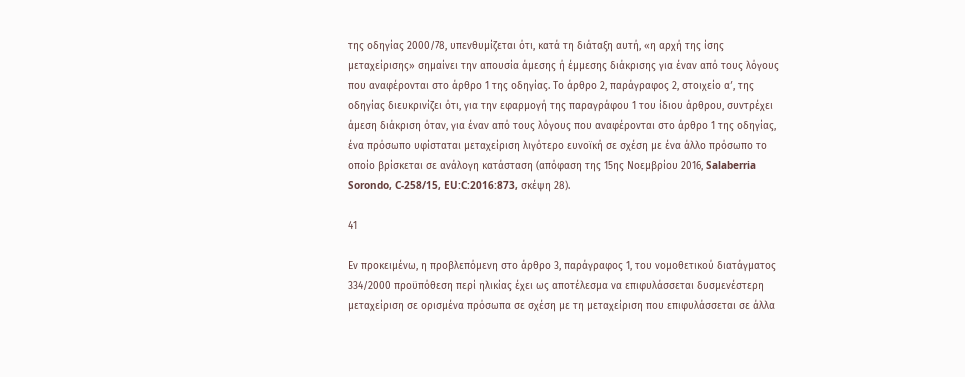της οδηγίας 2000/78, υπενθυμίζεται ότι, κατά τη διάταξη αυτή, «η αρχή της ίσης μεταχείρισης» σημαίνει την απουσία άμεσης ή έμμεσης διάκρισης για έναν από τους λόγους που αναφέρονται στο άρθρο 1 της οδηγίας. Το άρθρο 2, παράγραφος 2, στοιχείο αʹ, της οδηγίας διευκρινίζει ότι, για την εφαρμογή της παραγράφου 1 του ίδιου άρθρου, συντρέχει άμεση διάκριση όταν, για έναν από τους λόγους που αναφέρονται στο άρθρο 1 της οδηγίας, ένα πρόσωπο υφίσταται μεταχείριση λιγότερο ευνοϊκή σε σχέση με ένα άλλο πρόσωπο το οποίο βρίσκεται σε ανάλογη κατάσταση (απόφαση της 15ης Νοεμβρίου 2016, Salaberria Sorondo, C‑258/15, EU:C:2016:873, σκέψη 28).

41

Εν προκειμένω, η προβλεπόμενη στο άρθρο 3, παράγραφος 1, του νομοθετικού διατάγματος 334/2000 προϋπόθεση περί ηλικίας έχει ως αποτέλεσμα να επιφυλάσσεται δυσμενέστερη μεταχείριση σε ορισμένα πρόσωπα σε σχέση με τη μεταχείριση που επιφυλάσσεται σε άλλα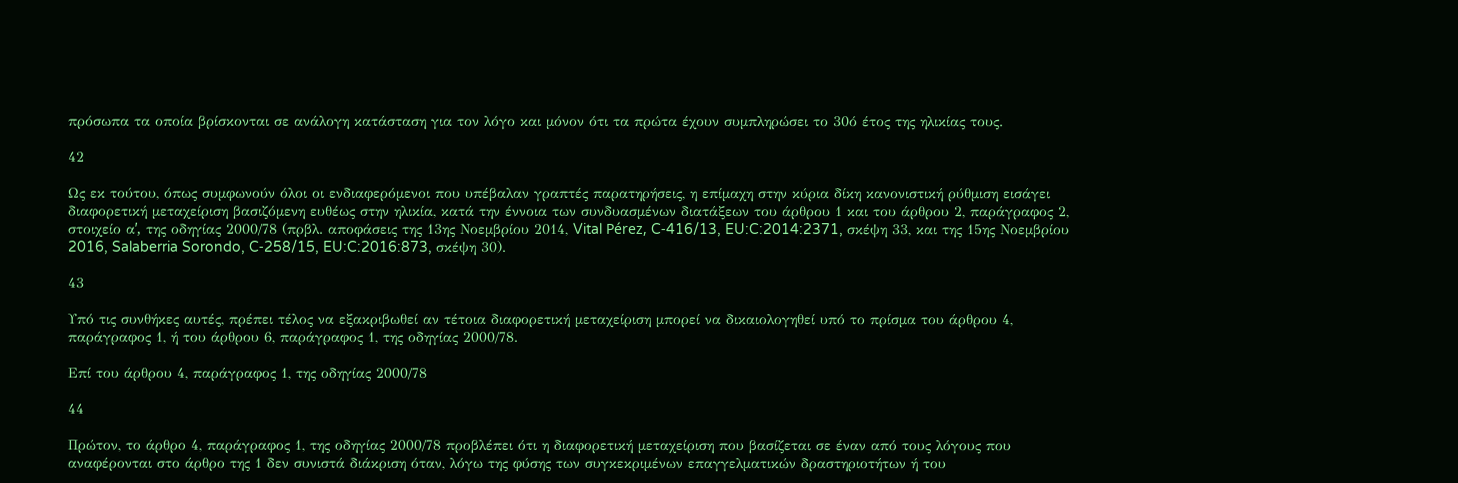πρόσωπα τα οποία βρίσκονται σε ανάλογη κατάσταση για τον λόγο και μόνον ότι τα πρώτα έχουν συμπληρώσει το 30ό έτος της ηλικίας τους.

42

Ως εκ τούτου, όπως συμφωνούν όλοι οι ενδιαφερόμενοι που υπέβαλαν γραπτές παρατηρήσεις, η επίμαχη στην κύρια δίκη κανονιστική ρύθμιση εισάγει διαφορετική μεταχείριση βασιζόμενη ευθέως στην ηλικία, κατά την έννοια των συνδυασμένων διατάξεων του άρθρου 1 και του άρθρου 2, παράγραφος 2, στοιχείο αʹ, της οδηγίας 2000/78 (πρβλ. αποφάσεις της 13ης Νοεμβρίου 2014, Vital Pérez, C‑416/13, EU:C:2014:2371, σκέψη 33, και της 15ης Νοεμβρίου 2016, Salaberria Sorondo, C‑258/15, EU:C:2016:873, σκέψη 30).

43

Υπό τις συνθήκες αυτές, πρέπει τέλος να εξακριβωθεί αν τέτοια διαφορετική μεταχείριση μπορεί να δικαιολογηθεί υπό το πρίσμα του άρθρου 4, παράγραφος 1, ή του άρθρου 6, παράγραφος 1, της οδηγίας 2000/78.

Επί του άρθρου 4, παράγραφος 1, της οδηγίας 2000/78

44

Πρώτον, το άρθρο 4, παράγραφος 1, της οδηγίας 2000/78 προβλέπει ότι η διαφορετική μεταχείριση που βασίζεται σε έναν από τους λόγους που αναφέρονται στο άρθρο της 1 δεν συνιστά διάκριση όταν, λόγω της φύσης των συγκεκριμένων επαγγελματικών δραστηριοτήτων ή του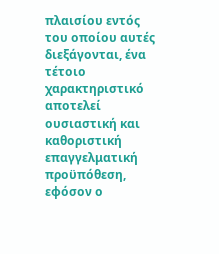πλαισίου εντός του οποίου αυτές διεξάγονται, ένα τέτοιο χαρακτηριστικό αποτελεί ουσιαστική και καθοριστική επαγγελματική προϋπόθεση, εφόσον ο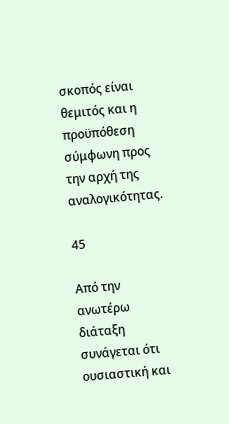σκοπός είναι θεμιτός και η προϋπόθεση σύμφωνη προς την αρχή της αναλογικότητας.

45

Από την ανωτέρω διάταξη συνάγεται ότι ουσιαστική και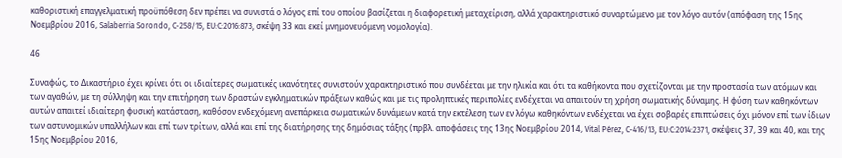καθοριστική επαγγελματική προϋπόθεση δεν πρέπει να συνιστά ο λόγος επί του οποίου βασίζεται η διαφορετική μεταχείριση, αλλά χαρακτηριστικό συναρτώμενο με τον λόγο αυτόν (απόφαση της 15ης Νοεμβρίου 2016, Salaberria Sorondo, C‑258/15, EU:C:2016:873, σκέψη 33 και εκεί μνημονευόμενη νομολογία).

46

Συναφώς, το Δικαστήριο έχει κρίνει ότι οι ιδιαίτερες σωματικές ικανότητες συνιστούν χαρακτηριστικό που συνδέεται με την ηλικία και ότι τα καθήκοντα που σχετίζονται με την προστασία των ατόμων και των αγαθών, με τη σύλληψη και την επιτήρηση των δραστών εγκληματικών πράξεων καθώς και με τις προληπτικές περιπολίες ενδέχεται να απαιτούν τη χρήση σωματικής δύναμης. Η φύση των καθηκόντων αυτών απαιτεί ιδιαίτερη φυσική κατάσταση, καθόσον ενδεχόμενη ανεπάρκεια σωματικών δυνάμεων κατά την εκτέλεση των εν λόγω καθηκόντων ενδέχεται να έχει σοβαρές επιπτώσεις όχι μόνον επί των ίδιων των αστυνομικών υπαλλήλων και επί των τρίτων, αλλά και επί της διατήρησης της δημόσιας τάξης (πρβλ. αποφάσεις της 13ης Νοεμβρίου 2014, Vital Pérez, C‑416/13, EU:C:2014:2371, σκέψεις 37, 39 και 40, και της 15ης Νοεμβρίου 2016,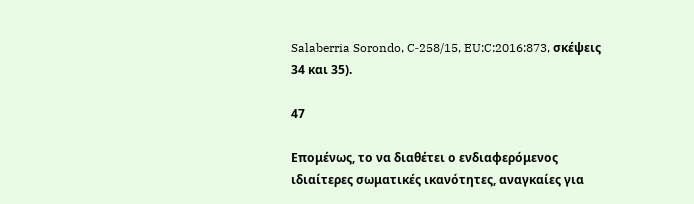Salaberria Sorondo, C‑258/15, EU:C:2016:873, σκέψεις 34 και 35).

47

Επομένως, το να διαθέτει ο ενδιαφερόμενος ιδιαίτερες σωματικές ικανότητες, αναγκαίες για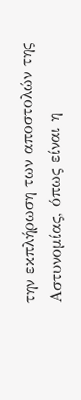την εκπλήρωση των αποστολών της Αστυνομίας, όπως είναι η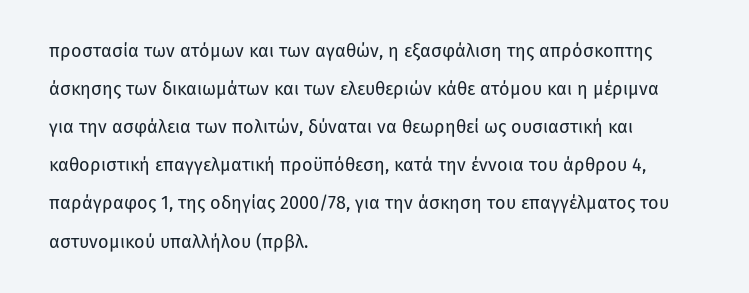προστασία των ατόμων και των αγαθών, η εξασφάλιση της απρόσκοπτης άσκησης των δικαιωμάτων και των ελευθεριών κάθε ατόμου και η μέριμνα για την ασφάλεια των πολιτών, δύναται να θεωρηθεί ως ουσιαστική και καθοριστική επαγγελματική προϋπόθεση, κατά την έννοια του άρθρου 4, παράγραφος 1, της οδηγίας 2000/78, για την άσκηση του επαγγέλματος του αστυνομικού υπαλλήλου (πρβλ.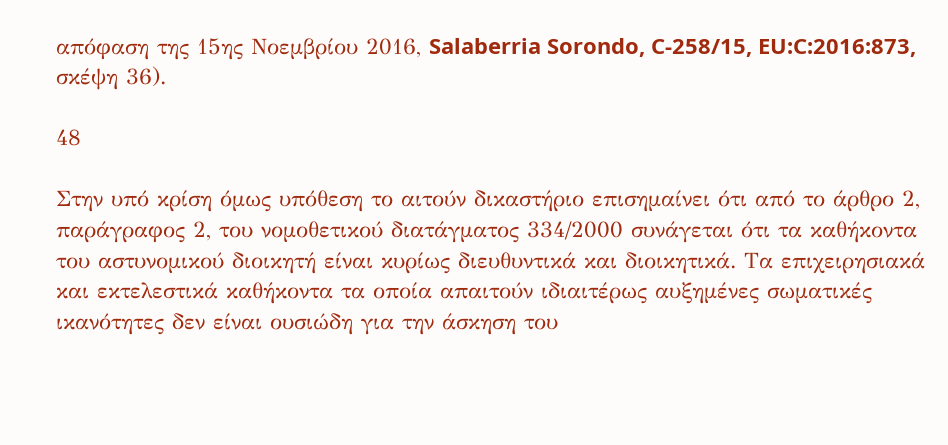απόφαση της 15ης Νοεμβρίου 2016, Salaberria Sorondo, C‑258/15, EU:C:2016:873, σκέψη 36).

48

Στην υπό κρίση όμως υπόθεση το αιτούν δικαστήριο επισημαίνει ότι από το άρθρο 2, παράγραφος 2, του νομοθετικού διατάγματος 334/2000 συνάγεται ότι τα καθήκοντα του αστυνομικού διοικητή είναι κυρίως διευθυντικά και διοικητικά. Τα επιχειρησιακά και εκτελεστικά καθήκοντα τα οποία απαιτούν ιδιαιτέρως αυξημένες σωματικές ικανότητες δεν είναι ουσιώδη για την άσκηση του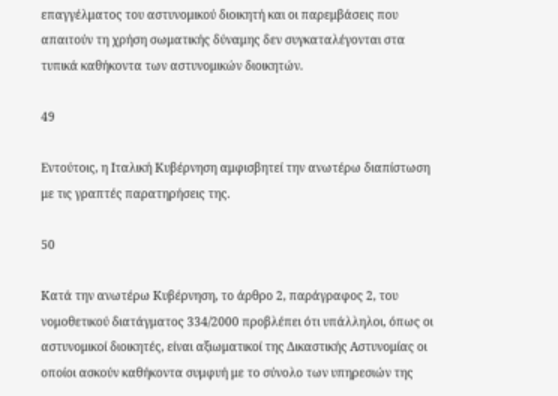επαγγέλματος του αστυνομικού διοικητή και οι παρεμβάσεις που απαιτούν τη χρήση σωματικής δύναμης δεν συγκαταλέγονται στα τυπικά καθήκοντα των αστυνομικών διοικητών.

49

Εντούτοις, η Ιταλική Κυβέρνηση αμφισβητεί την ανωτέρω διαπίστωση με τις γραπτές παρατηρήσεις της.

50

Κατά την ανωτέρω Κυβέρνηση, το άρθρο 2, παράγραφος 2, του νομοθετικού διατάγματος 334/2000 προβλέπει ότι υπάλληλοι, όπως οι αστυνομικοί διοικητές, είναι αξιωματικοί της Δικαστικής Αστυνομίας οι οποίοι ασκούν καθήκοντα συμφυή με το σύνολο των υπηρεσιών της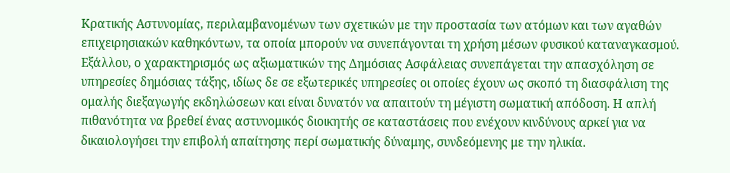Κρατικής Αστυνομίας, περιλαμβανομένων των σχετικών με την προστασία των ατόμων και των αγαθών επιχειρησιακών καθηκόντων, τα οποία μπορούν να συνεπάγονται τη χρήση μέσων φυσικού καταναγκασμού. Εξάλλου, ο χαρακτηρισμός ως αξιωματικών της Δημόσιας Ασφάλειας συνεπάγεται την απασχόληση σε υπηρεσίες δημόσιας τάξης, ιδίως δε σε εξωτερικές υπηρεσίες οι οποίες έχουν ως σκοπό τη διασφάλιση της ομαλής διεξαγωγής εκδηλώσεων και είναι δυνατόν να απαιτούν τη μέγιστη σωματική απόδοση. Η απλή πιθανότητα να βρεθεί ένας αστυνομικός διοικητής σε καταστάσεις που ενέχουν κινδύνους αρκεί για να δικαιολογήσει την επιβολή απαίτησης περί σωματικής δύναμης, συνδεόμενης με την ηλικία.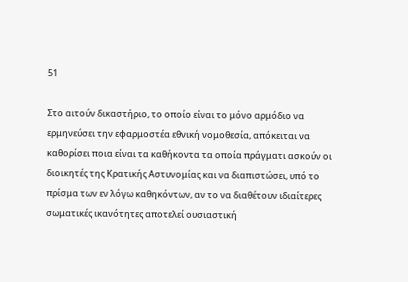51

Στο αιτούν δικαστήριο, το οποίο είναι το μόνο αρμόδιο να ερμηνεύσει την εφαρμοστέα εθνική νομοθεσία, απόκειται να καθορίσει ποια είναι τα καθήκοντα τα οποία πράγματι ασκούν οι διοικητές της Κρατικής Αστυνομίας και να διαπιστώσει, υπό το πρίσμα των εν λόγω καθηκόντων, αν το να διαθέτουν ιδιαίτερες σωματικές ικανότητες αποτελεί ουσιαστική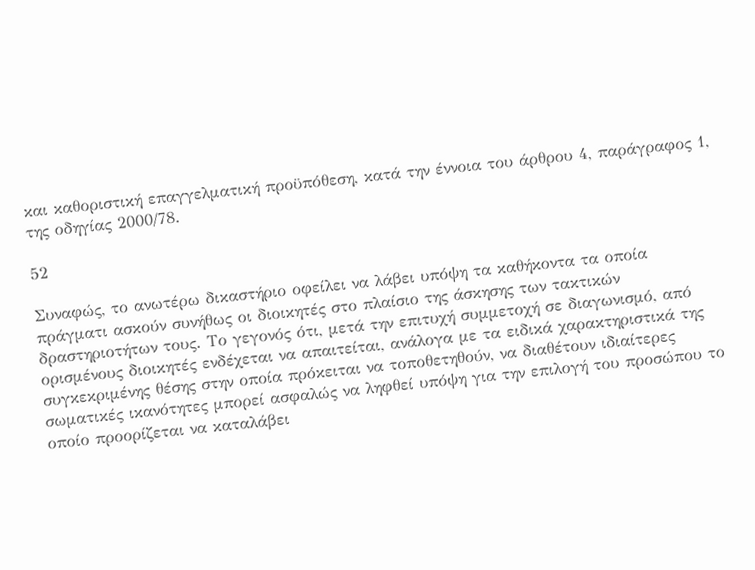και καθοριστική επαγγελματική προϋπόθεση, κατά την έννοια του άρθρου 4, παράγραφος 1, της οδηγίας 2000/78.

52

Συναφώς, το ανωτέρω δικαστήριο οφείλει να λάβει υπόψη τα καθήκοντα τα οποία πράγματι ασκούν συνήθως οι διοικητές στο πλαίσιο της άσκησης των τακτικών δραστηριοτήτων τους. Το γεγονός ότι, μετά την επιτυχή συμμετοχή σε διαγωνισμό, από ορισμένους διοικητές ενδέχεται να απαιτείται, ανάλογα με τα ειδικά χαρακτηριστικά της συγκεκριμένης θέσης στην οποία πρόκειται να τοποθετηθούν, να διαθέτουν ιδιαίτερες σωματικές ικανότητες μπορεί ασφαλώς να ληφθεί υπόψη για την επιλογή του προσώπου το οποίο προορίζεται να καταλάβει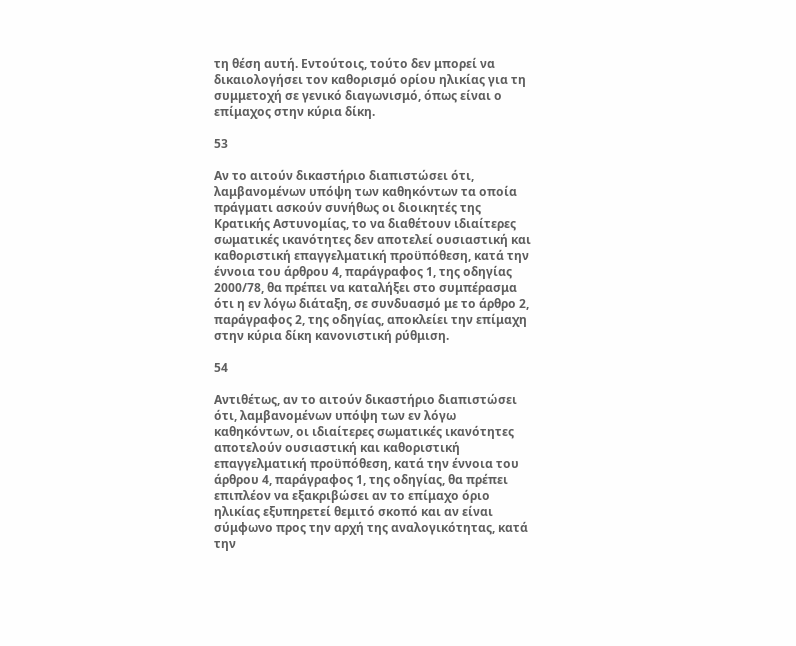τη θέση αυτή. Εντούτοις, τούτο δεν μπορεί να δικαιολογήσει τον καθορισμό ορίου ηλικίας για τη συμμετοχή σε γενικό διαγωνισμό, όπως είναι ο επίμαχος στην κύρια δίκη.

53

Αν το αιτούν δικαστήριο διαπιστώσει ότι, λαμβανομένων υπόψη των καθηκόντων τα οποία πράγματι ασκούν συνήθως οι διοικητές της Κρατικής Αστυνομίας, το να διαθέτουν ιδιαίτερες σωματικές ικανότητες δεν αποτελεί ουσιαστική και καθοριστική επαγγελματική προϋπόθεση, κατά την έννοια του άρθρου 4, παράγραφος 1, της οδηγίας 2000/78, θα πρέπει να καταλήξει στο συμπέρασμα ότι η εν λόγω διάταξη, σε συνδυασμό με το άρθρο 2, παράγραφος 2, της οδηγίας, αποκλείει την επίμαχη στην κύρια δίκη κανονιστική ρύθμιση.

54

Αντιθέτως, αν το αιτούν δικαστήριο διαπιστώσει ότι, λαμβανομένων υπόψη των εν λόγω καθηκόντων, οι ιδιαίτερες σωματικές ικανότητες αποτελούν ουσιαστική και καθοριστική επαγγελματική προϋπόθεση, κατά την έννοια του άρθρου 4, παράγραφος 1, της οδηγίας, θα πρέπει επιπλέον να εξακριβώσει αν το επίμαχο όριο ηλικίας εξυπηρετεί θεμιτό σκοπό και αν είναι σύμφωνο προς την αρχή της αναλογικότητας, κατά την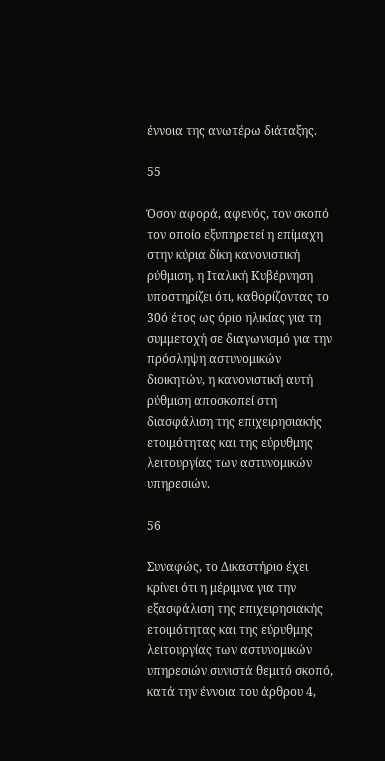έννοια της ανωτέρω διάταξης.

55

Όσον αφορά, αφενός, τον σκοπό τον οποίο εξυπηρετεί η επίμαχη στην κύρια δίκη κανονιστική ρύθμιση, η Ιταλική Κυβέρνηση υποστηρίζει ότι, καθορίζοντας το 30ό έτος ως όριο ηλικίας για τη συμμετοχή σε διαγωνισμό για την πρόσληψη αστυνομικών διοικητών, η κανονιστική αυτή ρύθμιση αποσκοπεί στη διασφάλιση της επιχειρησιακής ετοιμότητας και της εύρυθμης λειτουργίας των αστυνομικών υπηρεσιών.

56

Συναφώς, το Δικαστήριο έχει κρίνει ότι η μέριμνα για την εξασφάλιση της επιχειρησιακής ετοιμότητας και της εύρυθμης λειτουργίας των αστυνομικών υπηρεσιών συνιστά θεμιτό σκοπό, κατά την έννοια του άρθρου 4,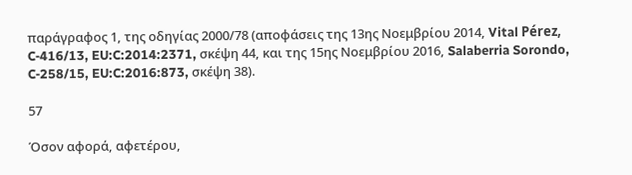παράγραφος 1, της οδηγίας 2000/78 (αποφάσεις της 13ης Νοεμβρίου 2014, Vital Pérez, C‑416/13, EU:C:2014:2371, σκέψη 44, και της 15ης Νοεμβρίου 2016, Salaberria Sorondo, C‑258/15, EU:C:2016:873, σκέψη 38).

57

Όσον αφορά, αφετέρου,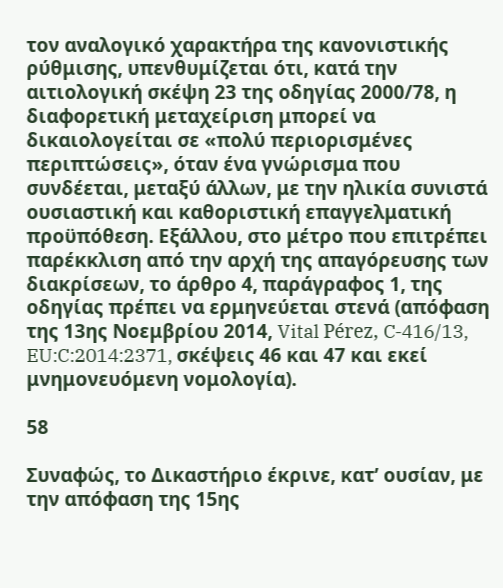τον αναλογικό χαρακτήρα της κανονιστικής ρύθμισης, υπενθυμίζεται ότι, κατά την αιτιολογική σκέψη 23 της οδηγίας 2000/78, η διαφορετική μεταχείριση μπορεί να δικαιολογείται σε «πολύ περιορισμένες περιπτώσεις», όταν ένα γνώρισμα που συνδέεται, μεταξύ άλλων, με την ηλικία συνιστά ουσιαστική και καθοριστική επαγγελματική προϋπόθεση. Εξάλλου, στο μέτρο που επιτρέπει παρέκκλιση από την αρχή της απαγόρευσης των διακρίσεων, το άρθρο 4, παράγραφος 1, της οδηγίας πρέπει να ερμηνεύεται στενά (απόφαση της 13ης Νοεμβρίου 2014, Vital Pérez, C‑416/13, EU:C:2014:2371, σκέψεις 46 και 47 και εκεί μνημονευόμενη νομολογία).

58

Συναφώς, το Δικαστήριο έκρινε, κατ’ ουσίαν, με την απόφαση της 15ης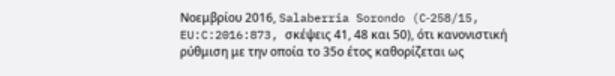Νοεμβρίου 2016, Salaberria Sorondo (C‑258/15, EU:C:2016:873, σκέψεις 41, 48 και 50), ότι κανονιστική ρύθμιση με την οποία το 35ο έτος καθορίζεται ως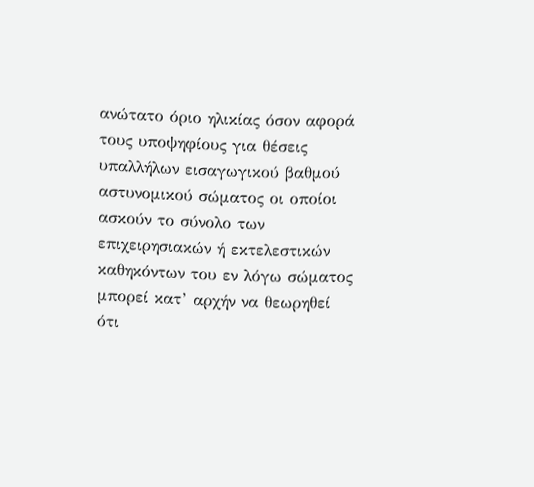ανώτατο όριο ηλικίας όσον αφορά τους υποψηφίους για θέσεις υπαλλήλων εισαγωγικού βαθμού αστυνομικού σώματος οι οποίοι ασκούν το σύνολο των επιχειρησιακών ή εκτελεστικών καθηκόντων του εν λόγω σώματος μπορεί κατ’ αρχήν να θεωρηθεί ότι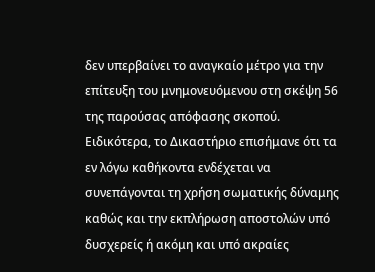δεν υπερβαίνει το αναγκαίο μέτρο για την επίτευξη του μνημονευόμενου στη σκέψη 56 της παρούσας απόφασης σκοπού. Ειδικότερα, το Δικαστήριο επισήμανε ότι τα εν λόγω καθήκοντα ενδέχεται να συνεπάγονται τη χρήση σωματικής δύναμης καθώς και την εκπλήρωση αποστολών υπό δυσχερείς ή ακόμη και υπό ακραίες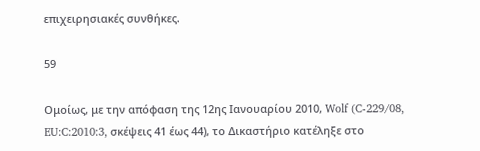επιχειρησιακές συνθήκες.

59

Ομοίως, με την απόφαση της 12ης Ιανουαρίου 2010, Wolf (C‑229/08, EU:C:2010:3, σκέψεις 41 έως 44), το Δικαστήριο κατέληξε στο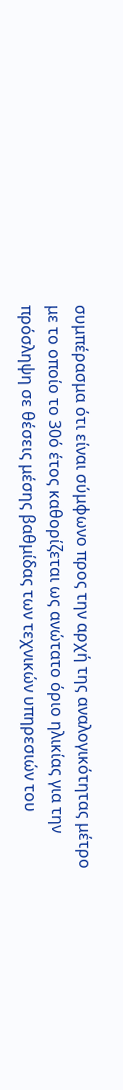συμπέρασμα ότι είναι σύμφωνο προς την αρχή της αναλογικότητας μέτρο με το οποίο το 30ό έτος καθορίζεται ως ανώτατο όριο ηλικίας για την πρόσληψη σε θέσεις μέσης βαθμίδας των τεχνικών υπηρεσιών του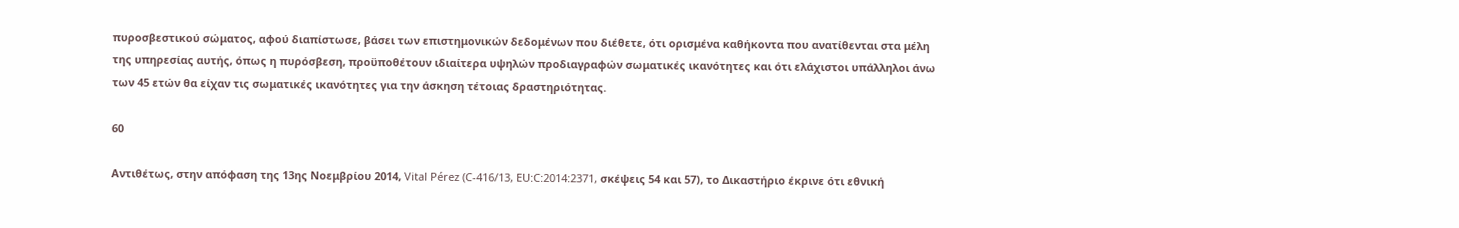πυροσβεστικού σώματος, αφού διαπίστωσε, βάσει των επιστημονικών δεδομένων που διέθετε, ότι ορισμένα καθήκοντα που ανατίθενται στα μέλη της υπηρεσίας αυτής, όπως η πυρόσβεση, προϋποθέτουν ιδιαίτερα υψηλών προδιαγραφών σωματικές ικανότητες και ότι ελάχιστοι υπάλληλοι άνω των 45 ετών θα είχαν τις σωματικές ικανότητες για την άσκηση τέτοιας δραστηριότητας.

60

Αντιθέτως, στην απόφαση της 13ης Νοεμβρίου 2014, Vital Pérez (C‑416/13, EU:C:2014:2371, σκέψεις 54 και 57), το Δικαστήριο έκρινε ότι εθνική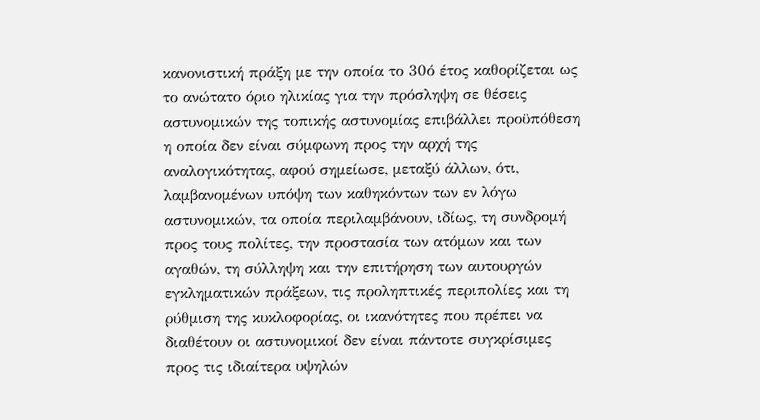κανονιστική πράξη με την οποία το 30ό έτος καθορίζεται ως το ανώτατο όριο ηλικίας για την πρόσληψη σε θέσεις αστυνομικών της τοπικής αστυνομίας επιβάλλει προϋπόθεση η οποία δεν είναι σύμφωνη προς την αρχή της αναλογικότητας, αφού σημείωσε, μεταξύ άλλων, ότι, λαμβανομένων υπόψη των καθηκόντων των εν λόγω αστυνομικών, τα οποία περιλαμβάνουν, ιδίως, τη συνδρομή προς τους πολίτες, την προστασία των ατόμων και των αγαθών, τη σύλληψη και την επιτήρηση των αυτουργών εγκληματικών πράξεων, τις προληπτικές περιπολίες και τη ρύθμιση της κυκλοφορίας, οι ικανότητες που πρέπει να διαθέτουν οι αστυνομικοί δεν είναι πάντοτε συγκρίσιμες προς τις ιδιαίτερα υψηλών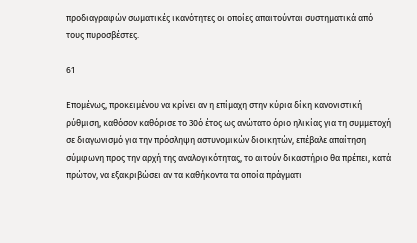προδιαγραφών σωματικές ικανότητες οι οποίες απαιτούνται συστηματικά από τους πυροσβέστες.

61

Επομένως, προκειμένου να κρίνει αν η επίμαχη στην κύρια δίκη κανονιστική ρύθμιση, καθόσον καθόρισε το 30ό έτος ως ανώτατο όριο ηλικίας για τη συμμετοχή σε διαγωνισμό για την πρόσληψη αστυνομικών διοικητών, επέβαλε απαίτηση σύμφωνη προς την αρχή της αναλογικότητας, το αιτούν δικαστήριο θα πρέπει, κατά πρώτον, να εξακριβώσει αν τα καθήκοντα τα οποία πράγματι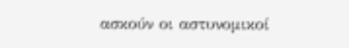ασκούν οι αστυνομικοί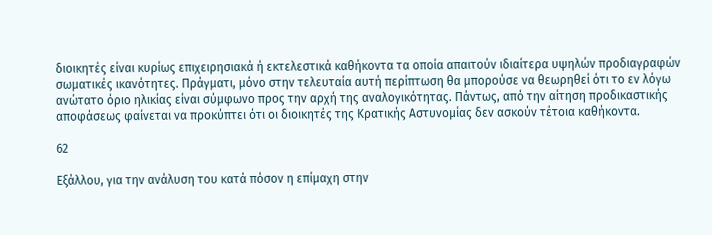διοικητές είναι κυρίως επιχειρησιακά ή εκτελεστικά καθήκοντα τα οποία απαιτούν ιδιαίτερα υψηλών προδιαγραφών σωματικές ικανότητες. Πράγματι, μόνο στην τελευταία αυτή περίπτωση θα μπορούσε να θεωρηθεί ότι το εν λόγω ανώτατο όριο ηλικίας είναι σύμφωνο προς την αρχή της αναλογικότητας. Πάντως, από την αίτηση προδικαστικής αποφάσεως φαίνεται να προκύπτει ότι οι διοικητές της Κρατικής Αστυνομίας δεν ασκούν τέτοια καθήκοντα.

62

Εξάλλου, για την ανάλυση του κατά πόσον η επίμαχη στην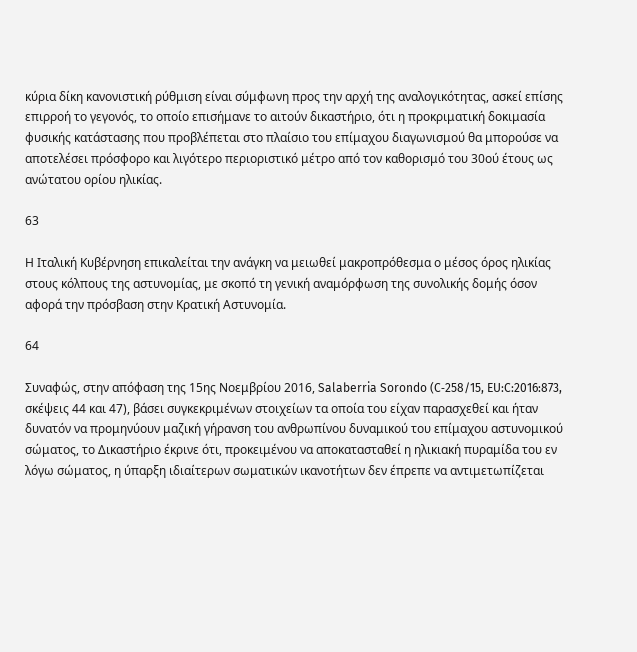κύρια δίκη κανονιστική ρύθμιση είναι σύμφωνη προς την αρχή της αναλογικότητας, ασκεί επίσης επιρροή το γεγονός, το οποίο επισήμανε το αιτούν δικαστήριο, ότι η προκριματική δοκιμασία φυσικής κατάστασης που προβλέπεται στο πλαίσιο του επίμαχου διαγωνισμού θα μπορούσε να αποτελέσει πρόσφορο και λιγότερο περιοριστικό μέτρο από τον καθορισμό του 30ού έτους ως ανώτατου ορίου ηλικίας.

63

Η Ιταλική Κυβέρνηση επικαλείται την ανάγκη να μειωθεί μακροπρόθεσμα ο μέσος όρος ηλικίας στους κόλπους της αστυνομίας, με σκοπό τη γενική αναμόρφωση της συνολικής δομής όσον αφορά την πρόσβαση στην Κρατική Αστυνομία.

64

Συναφώς, στην απόφαση της 15ης Νοεμβρίου 2016, Salaberria Sorondo (C‑258/15, EU:C:2016:873, σκέψεις 44 και 47), βάσει συγκεκριμένων στοιχείων τα οποία του είχαν παρασχεθεί και ήταν δυνατόν να προμηνύουν μαζική γήρανση του ανθρωπίνου δυναμικού του επίμαχου αστυνομικού σώματος, το Δικαστήριο έκρινε ότι, προκειμένου να αποκατασταθεί η ηλικιακή πυραμίδα του εν λόγω σώματος, η ύπαρξη ιδιαίτερων σωματικών ικανοτήτων δεν έπρεπε να αντιμετωπίζεται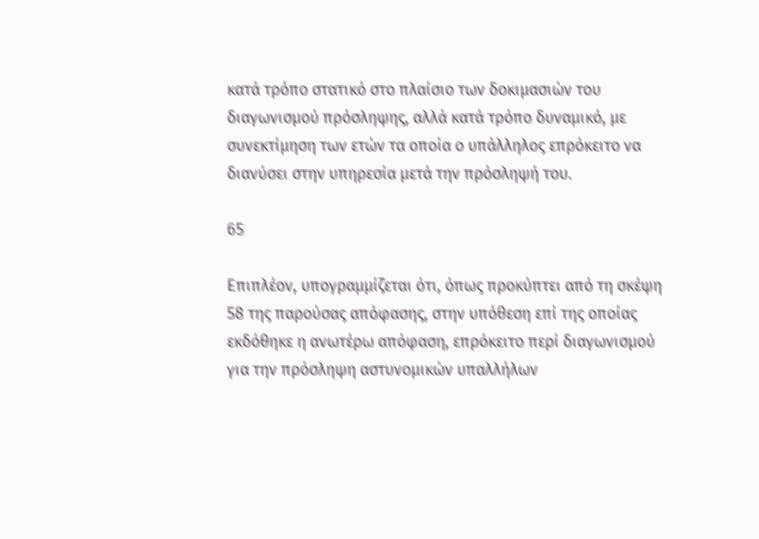κατά τρόπο στατικό στο πλαίσιο των δοκιμασιών του διαγωνισμού πρόσληψης, αλλά κατά τρόπο δυναμικό, με συνεκτίμηση των ετών τα οποία ο υπάλληλος επρόκειτο να διανύσει στην υπηρεσία μετά την πρόσληψή του.

65

Επιπλέον, υπογραμμίζεται ότι, όπως προκύπτει από τη σκέψη 58 της παρούσας απόφασης, στην υπόθεση επί της οποίας εκδόθηκε η ανωτέρω απόφαση, επρόκειτο περί διαγωνισμού για την πρόσληψη αστυνομικών υπαλλήλων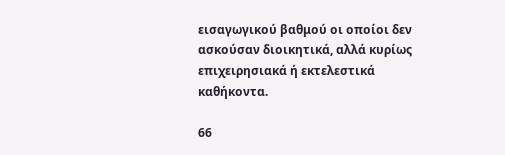εισαγωγικού βαθμού οι οποίοι δεν ασκούσαν διοικητικά, αλλά κυρίως επιχειρησιακά ή εκτελεστικά καθήκοντα.

66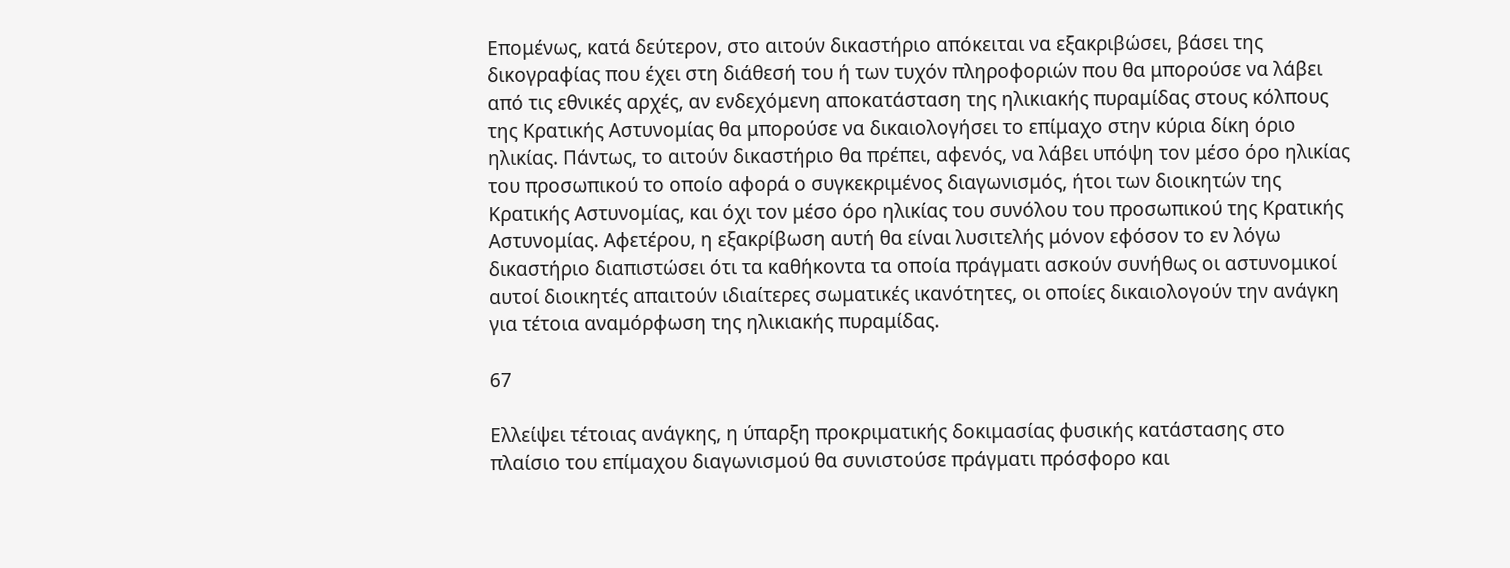Επομένως, κατά δεύτερον, στο αιτούν δικαστήριο απόκειται να εξακριβώσει, βάσει της δικογραφίας που έχει στη διάθεσή του ή των τυχόν πληροφοριών που θα μπορούσε να λάβει από τις εθνικές αρχές, αν ενδεχόμενη αποκατάσταση της ηλικιακής πυραμίδας στους κόλπους της Κρατικής Αστυνομίας θα μπορούσε να δικαιολογήσει το επίμαχο στην κύρια δίκη όριο ηλικίας. Πάντως, το αιτούν δικαστήριο θα πρέπει, αφενός, να λάβει υπόψη τον μέσο όρο ηλικίας του προσωπικού το οποίο αφορά ο συγκεκριμένος διαγωνισμός, ήτοι των διοικητών της Κρατικής Αστυνομίας, και όχι τον μέσο όρο ηλικίας του συνόλου του προσωπικού της Κρατικής Αστυνομίας. Αφετέρου, η εξακρίβωση αυτή θα είναι λυσιτελής μόνον εφόσον το εν λόγω δικαστήριο διαπιστώσει ότι τα καθήκοντα τα οποία πράγματι ασκούν συνήθως οι αστυνομικοί αυτοί διοικητές απαιτούν ιδιαίτερες σωματικές ικανότητες, οι οποίες δικαιολογούν την ανάγκη για τέτοια αναμόρφωση της ηλικιακής πυραμίδας.

67

Ελλείψει τέτοιας ανάγκης, η ύπαρξη προκριματικής δοκιμασίας φυσικής κατάστασης στο πλαίσιο του επίμαχου διαγωνισμού θα συνιστούσε πράγματι πρόσφορο και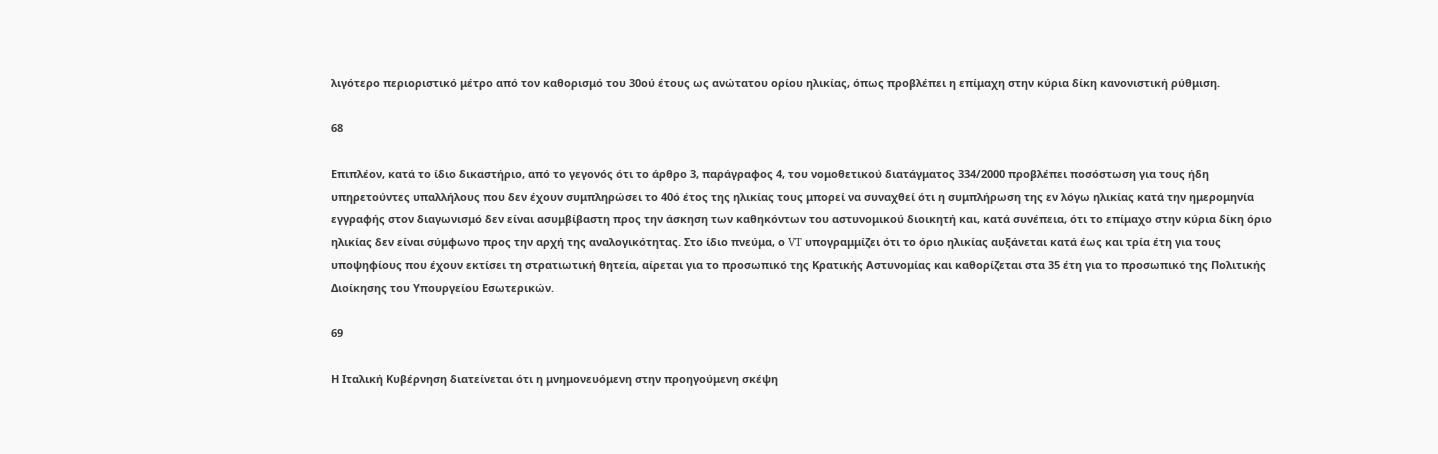λιγότερο περιοριστικό μέτρο από τον καθορισμό του 30ού έτους ως ανώτατου ορίου ηλικίας, όπως προβλέπει η επίμαχη στην κύρια δίκη κανονιστική ρύθμιση.

68

Επιπλέον, κατά το ίδιο δικαστήριο, από το γεγονός ότι το άρθρο 3, παράγραφος 4, του νομοθετικού διατάγματος 334/2000 προβλέπει ποσόστωση για τους ήδη υπηρετούντες υπαλλήλους που δεν έχουν συμπληρώσει το 40ό έτος της ηλικίας τους μπορεί να συναχθεί ότι η συμπλήρωση της εν λόγω ηλικίας κατά την ημερομηνία εγγραφής στον διαγωνισμό δεν είναι ασυμβίβαστη προς την άσκηση των καθηκόντων του αστυνομικού διοικητή και, κατά συνέπεια, ότι το επίμαχο στην κύρια δίκη όριο ηλικίας δεν είναι σύμφωνο προς την αρχή της αναλογικότητας. Στο ίδιο πνεύμα, ο VT υπογραμμίζει ότι το όριο ηλικίας αυξάνεται κατά έως και τρία έτη για τους υποψηφίους που έχουν εκτίσει τη στρατιωτική θητεία, αίρεται για το προσωπικό της Κρατικής Αστυνομίας και καθορίζεται στα 35 έτη για το προσωπικό της Πολιτικής Διοίκησης του Υπουργείου Εσωτερικών.

69

Η Ιταλική Κυβέρνηση διατείνεται ότι η μνημονευόμενη στην προηγούμενη σκέψη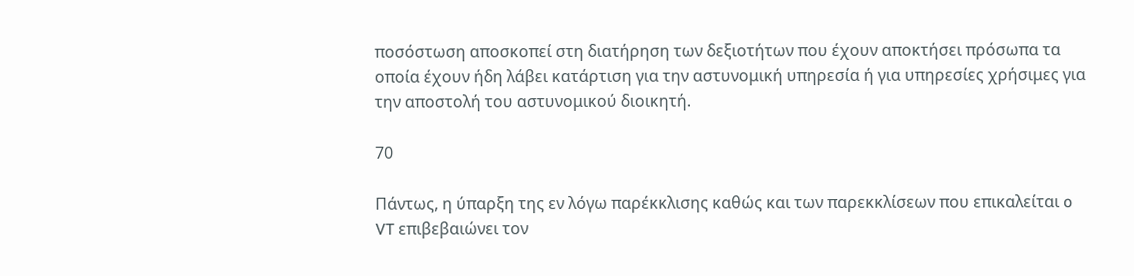ποσόστωση αποσκοπεί στη διατήρηση των δεξιοτήτων που έχουν αποκτήσει πρόσωπα τα οποία έχουν ήδη λάβει κατάρτιση για την αστυνομική υπηρεσία ή για υπηρεσίες χρήσιμες για την αποστολή του αστυνομικού διοικητή.

70

Πάντως, η ύπαρξη της εν λόγω παρέκκλισης καθώς και των παρεκκλίσεων που επικαλείται o VT επιβεβαιώνει τον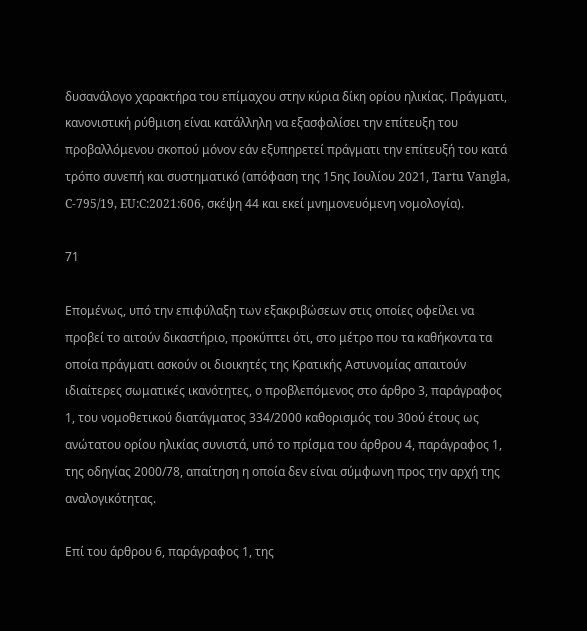δυσανάλογο χαρακτήρα του επίμαχου στην κύρια δίκη ορίου ηλικίας. Πράγματι, κανονιστική ρύθμιση είναι κατάλληλη να εξασφαλίσει την επίτευξη του προβαλλόμενου σκοπού μόνον εάν εξυπηρετεί πράγματι την επίτευξή του κατά τρόπο συνεπή και συστηματικό (απόφαση της 15ης Ιουλίου 2021, Tartu Vangla, C‑795/19, EU:C:2021:606, σκέψη 44 και εκεί μνημονευόμενη νομολογία).

71

Επομένως, υπό την επιφύλαξη των εξακριβώσεων στις οποίες οφείλει να προβεί το αιτούν δικαστήριο, προκύπτει ότι, στο μέτρο που τα καθήκοντα τα οποία πράγματι ασκούν οι διοικητές της Κρατικής Αστυνομίας απαιτούν ιδιαίτερες σωματικές ικανότητες, ο προβλεπόμενος στο άρθρο 3, παράγραφος 1, του νομοθετικού διατάγματος 334/2000 καθορισμός του 30ού έτους ως ανώτατου ορίου ηλικίας συνιστά, υπό το πρίσμα του άρθρου 4, παράγραφος 1, της οδηγίας 2000/78, απαίτηση η οποία δεν είναι σύμφωνη προς την αρχή της αναλογικότητας.

Επί του άρθρου 6, παράγραφος 1, της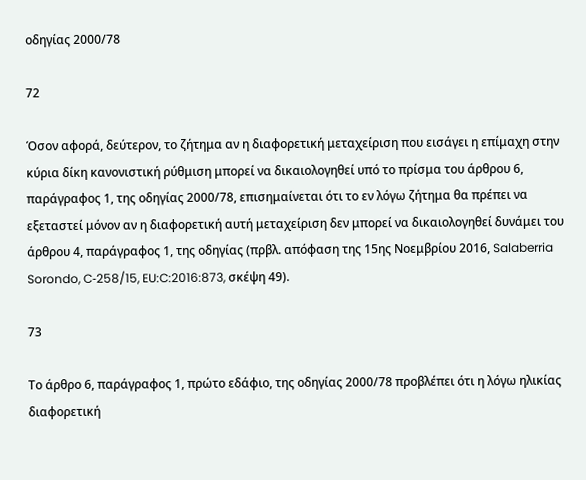οδηγίας 2000/78

72

Όσον αφορά, δεύτερον, το ζήτημα αν η διαφορετική μεταχείριση που εισάγει η επίμαχη στην κύρια δίκη κανονιστική ρύθμιση μπορεί να δικαιολογηθεί υπό το πρίσμα του άρθρου 6, παράγραφος 1, της οδηγίας 2000/78, επισημαίνεται ότι το εν λόγω ζήτημα θα πρέπει να εξεταστεί μόνον αν η διαφορετική αυτή μεταχείριση δεν μπορεί να δικαιολογηθεί δυνάμει του άρθρου 4, παράγραφος 1, της οδηγίας (πρβλ. απόφαση της 15ης Νοεμβρίου 2016, Salaberria Sorondo, C‑258/15, EU:C:2016:873, σκέψη 49).

73

Το άρθρο 6, παράγραφος 1, πρώτο εδάφιο, της οδηγίας 2000/78 προβλέπει ότι η λόγω ηλικίας διαφορετική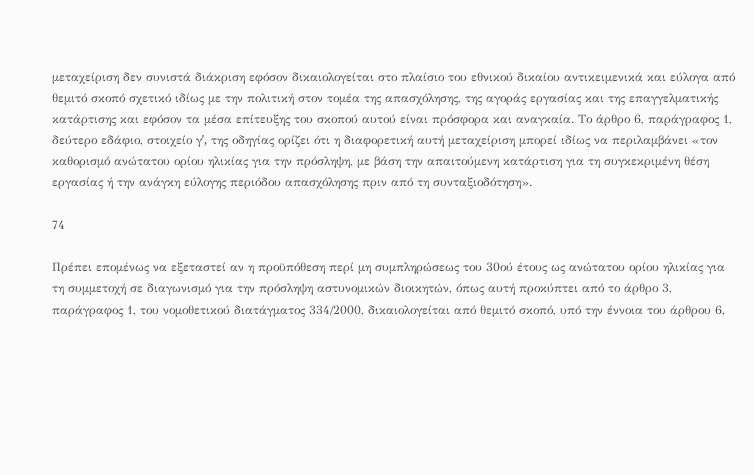μεταχείριση δεν συνιστά διάκριση εφόσον δικαιολογείται στο πλαίσιο του εθνικού δικαίου αντικειμενικά και εύλογα από θεμιτό σκοπό σχετικό ιδίως με την πολιτική στον τομέα της απασχόλησης, της αγοράς εργασίας και της επαγγελματικής κατάρτισης και εφόσον τα μέσα επίτευξης του σκοπού αυτού είναι πρόσφορα και αναγκαία. Το άρθρο 6, παράγραφος 1, δεύτερο εδάφιο, στοιχείο γʹ, της οδηγίας ορίζει ότι η διαφορετική αυτή μεταχείριση μπορεί ιδίως να περιλαμβάνει «τον καθορισμό ανώτατου ορίου ηλικίας για την πρόσληψη, με βάση την απαιτούμενη κατάρτιση για τη συγκεκριμένη θέση εργασίας ή την ανάγκη εύλογης περιόδου απασχόλησης πριν από τη συνταξιοδότηση».

74

Πρέπει επομένως να εξεταστεί αν η προϋπόθεση περί μη συμπληρώσεως του 30ού έτους ως ανώτατου ορίου ηλικίας για τη συμμετοχή σε διαγωνισμό για την πρόσληψη αστυνομικών διοικητών, όπως αυτή προκύπτει από το άρθρο 3, παράγραφος 1, του νομοθετικού διατάγματος 334/2000, δικαιολογείται από θεμιτό σκοπό, υπό την έννοια του άρθρου 6,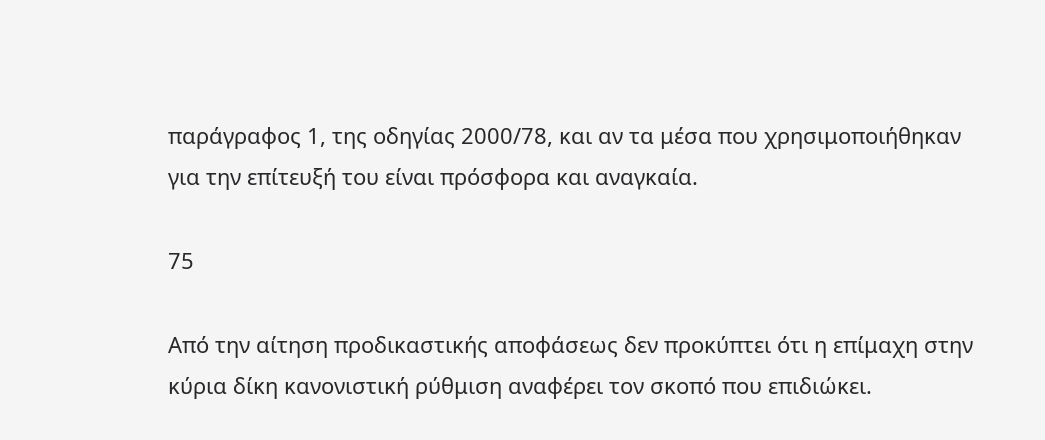παράγραφος 1, της οδηγίας 2000/78, και αν τα μέσα που χρησιμοποιήθηκαν για την επίτευξή του είναι πρόσφορα και αναγκαία.

75

Από την αίτηση προδικαστικής αποφάσεως δεν προκύπτει ότι η επίμαχη στην κύρια δίκη κανονιστική ρύθμιση αναφέρει τον σκοπό που επιδιώκει.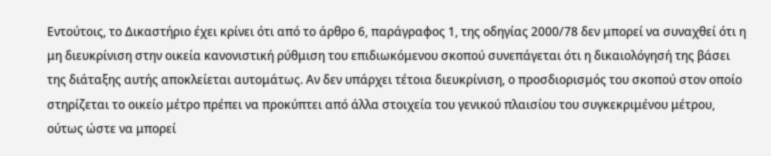Εντούτοις, το Δικαστήριο έχει κρίνει ότι από το άρθρο 6, παράγραφος 1, της οδηγίας 2000/78 δεν μπορεί να συναχθεί ότι η μη διευκρίνιση στην οικεία κανονιστική ρύθμιση του επιδιωκόμενου σκοπού συνεπάγεται ότι η δικαιολόγησή της βάσει της διάταξης αυτής αποκλείεται αυτομάτως. Αν δεν υπάρχει τέτοια διευκρίνιση, ο προσδιορισμός του σκοπού στον οποίο στηρίζεται το οικείο μέτρο πρέπει να προκύπτει από άλλα στοιχεία του γενικού πλαισίου του συγκεκριμένου μέτρου, ούτως ώστε να μπορεί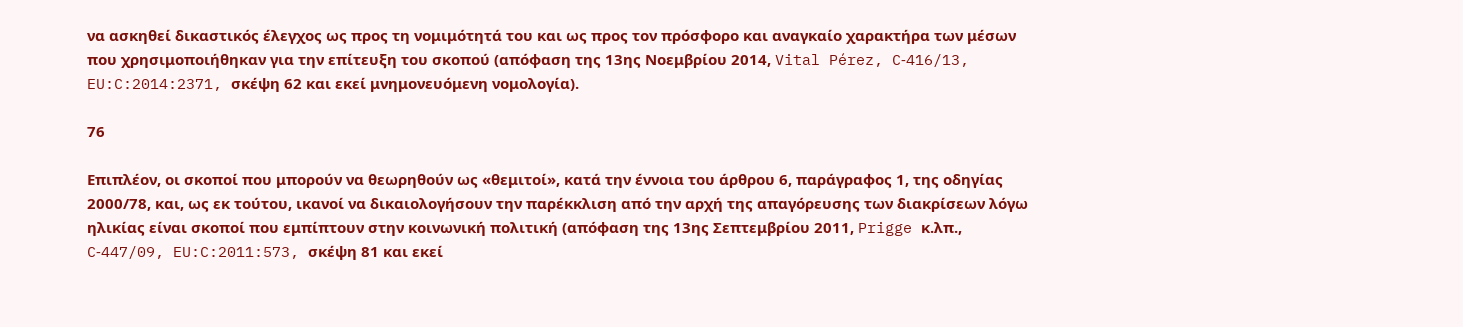να ασκηθεί δικαστικός έλεγχος ως προς τη νομιμότητά του και ως προς τον πρόσφορο και αναγκαίο χαρακτήρα των μέσων που χρησιμοποιήθηκαν για την επίτευξη του σκοπού (απόφαση της 13ης Νοεμβρίου 2014, Vital Pérez, C‑416/13, EU:C:2014:2371, σκέψη 62 και εκεί μνημονευόμενη νομολογία).

76

Επιπλέον, οι σκοποί που μπορούν να θεωρηθούν ως «θεμιτοί», κατά την έννοια του άρθρου 6, παράγραφος 1, της οδηγίας 2000/78, και, ως εκ τούτου, ικανοί να δικαιολογήσουν την παρέκκλιση από την αρχή της απαγόρευσης των διακρίσεων λόγω ηλικίας είναι σκοποί που εμπίπτουν στην κοινωνική πολιτική (απόφαση της 13ης Σεπτεμβρίου 2011, Prigge κ.λπ., C‑447/09, EU:C:2011:573, σκέψη 81 και εκεί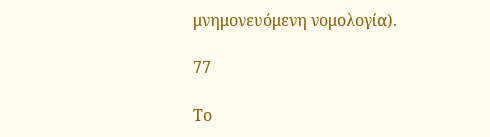μνημονευόμενη νομολογία).

77

Το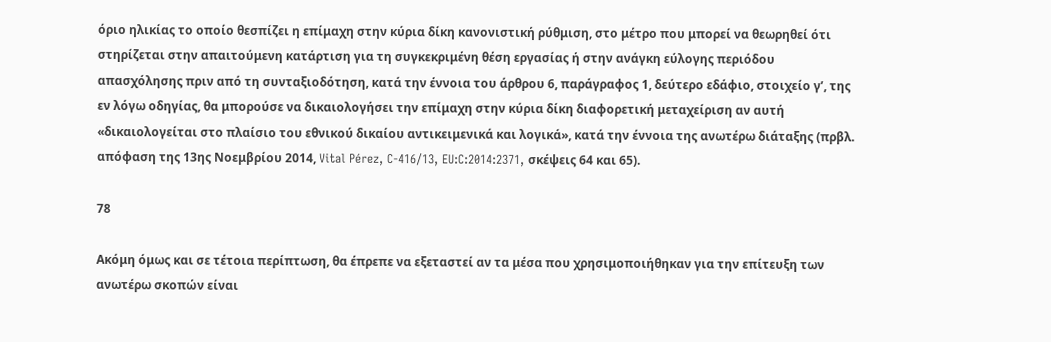όριο ηλικίας το οποίο θεσπίζει η επίμαχη στην κύρια δίκη κανονιστική ρύθμιση, στο μέτρο που μπορεί να θεωρηθεί ότι στηρίζεται στην απαιτούμενη κατάρτιση για τη συγκεκριμένη θέση εργασίας ή στην ανάγκη εύλογης περιόδου απασχόλησης πριν από τη συνταξιοδότηση, κατά την έννοια του άρθρου 6, παράγραφος 1, δεύτερο εδάφιο, στοιχείο γʹ, της εν λόγω οδηγίας, θα μπορούσε να δικαιολογήσει την επίμαχη στην κύρια δίκη διαφορετική μεταχείριση αν αυτή «δικαιολογείται στο πλαίσιο του εθνικού δικαίου αντικειμενικά και λογικά», κατά την έννοια της ανωτέρω διάταξης (πρβλ. απόφαση της 13ης Νοεμβρίου 2014, Vital Pérez, C‑416/13, EU:C:2014:2371, σκέψεις 64 και 65).

78

Ακόμη όμως και σε τέτοια περίπτωση, θα έπρεπε να εξεταστεί αν τα μέσα που χρησιμοποιήθηκαν για την επίτευξη των ανωτέρω σκοπών είναι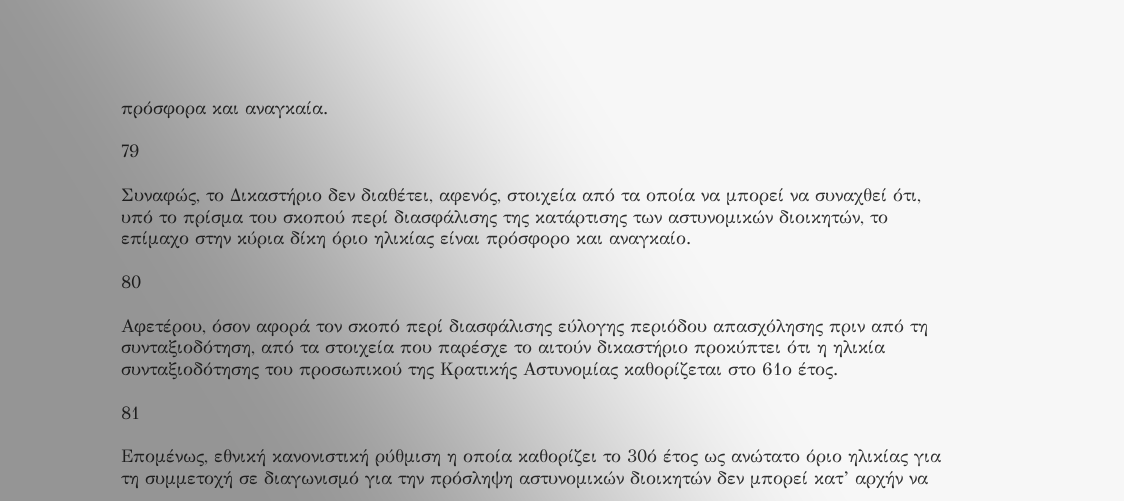πρόσφορα και αναγκαία.

79

Συναφώς, το Δικαστήριο δεν διαθέτει, αφενός, στοιχεία από τα οποία να μπορεί να συναχθεί ότι, υπό το πρίσμα του σκοπού περί διασφάλισης της κατάρτισης των αστυνομικών διοικητών, το επίμαχο στην κύρια δίκη όριο ηλικίας είναι πρόσφορο και αναγκαίο.

80

Αφετέρου, όσον αφορά τον σκοπό περί διασφάλισης εύλογης περιόδου απασχόλησης πριν από τη συνταξιοδότηση, από τα στοιχεία που παρέσχε το αιτούν δικαστήριο προκύπτει ότι η ηλικία συνταξιοδότησης του προσωπικού της Κρατικής Αστυνομίας καθορίζεται στο 61ο έτος.

81

Επομένως, εθνική κανονιστική ρύθμιση η οποία καθορίζει το 30ό έτος ως ανώτατο όριο ηλικίας για τη συμμετοχή σε διαγωνισμό για την πρόσληψη αστυνομικών διοικητών δεν μπορεί κατ’ αρχήν να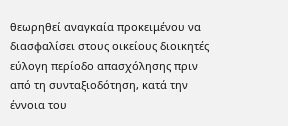θεωρηθεί αναγκαία προκειμένου να διασφαλίσει στους οικείους διοικητές εύλογη περίοδο απασχόλησης πριν από τη συνταξιοδότηση, κατά την έννοια του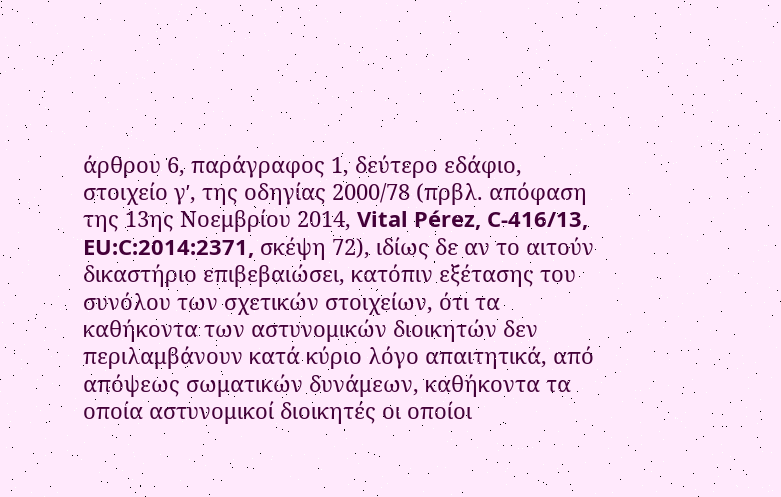άρθρου 6, παράγραφος 1, δεύτερο εδάφιο, στοιχείο γʹ, της οδηγίας 2000/78 (πρβλ. απόφαση της 13ης Νοεμβρίου 2014, Vital Pérez, C‑416/13, EU:C:2014:2371, σκέψη 72), ιδίως δε αν το αιτούν δικαστήριο επιβεβαιώσει, κατόπιν εξέτασης του συνόλου των σχετικών στοιχείων, ότι τα καθήκοντα των αστυνομικών διοικητών δεν περιλαμβάνουν κατά κύριο λόγο απαιτητικά, από απόψεως σωματικών δυνάμεων, καθήκοντα τα οποία αστυνομικοί διοικητές οι οποίοι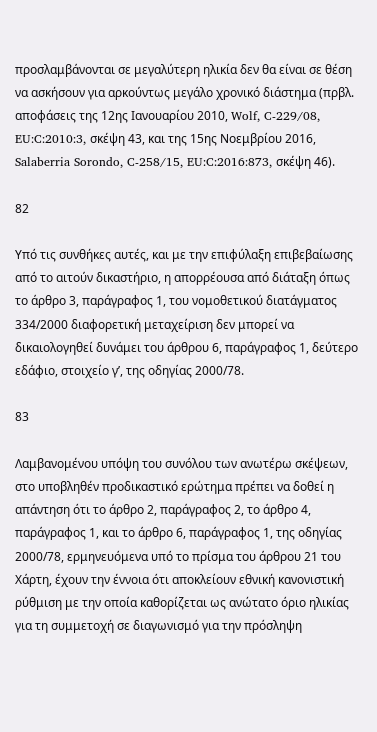προσλαμβάνονται σε μεγαλύτερη ηλικία δεν θα είναι σε θέση να ασκήσουν για αρκούντως μεγάλο χρονικό διάστημα (πρβλ. αποφάσεις της 12ης Ιανουαρίου 2010, Wolf, C‑229/08, EU:C:2010:3, σκέψη 43, και της 15ης Νοεμβρίου 2016, Salaberria Sorondo, C‑258/15, EU:C:2016:873, σκέψη 46).

82

Υπό τις συνθήκες αυτές, και με την επιφύλαξη επιβεβαίωσης από το αιτούν δικαστήριο, η απορρέουσα από διάταξη όπως το άρθρο 3, παράγραφος 1, του νομοθετικού διατάγματος 334/2000 διαφορετική μεταχείριση δεν μπορεί να δικαιολογηθεί δυνάμει του άρθρου 6, παράγραφος 1, δεύτερο εδάφιο, στοιχείο γʹ, της οδηγίας 2000/78.

83

Λαμβανομένου υπόψη του συνόλου των ανωτέρω σκέψεων, στο υποβληθέν προδικαστικό ερώτημα πρέπει να δοθεί η απάντηση ότι το άρθρο 2, παράγραφος 2, το άρθρο 4, παράγραφος 1, και το άρθρο 6, παράγραφος 1, της οδηγίας 2000/78, ερμηνευόμενα υπό το πρίσμα του άρθρου 21 του Χάρτη, έχουν την έννοια ότι αποκλείουν εθνική κανονιστική ρύθμιση με την οποία καθορίζεται ως ανώτατο όριο ηλικίας για τη συμμετοχή σε διαγωνισμό για την πρόσληψη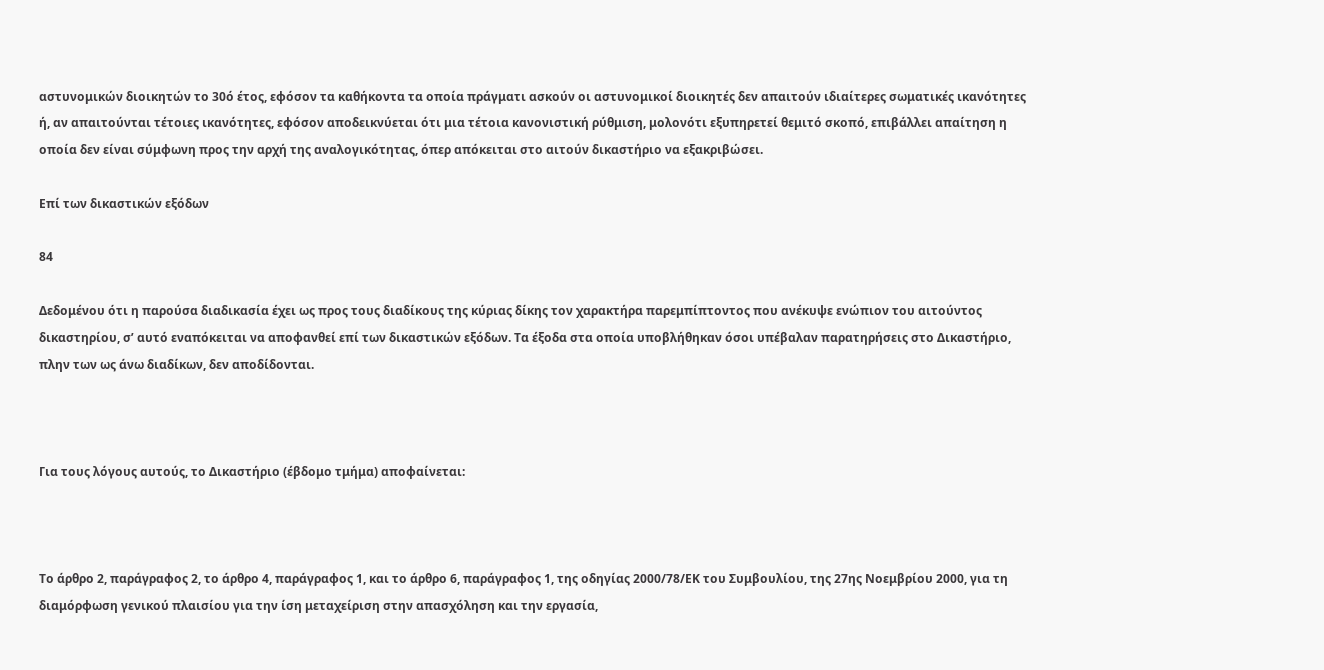αστυνομικών διοικητών το 30ό έτος, εφόσον τα καθήκοντα τα οποία πράγματι ασκούν οι αστυνομικοί διοικητές δεν απαιτούν ιδιαίτερες σωματικές ικανότητες ή, αν απαιτούνται τέτοιες ικανότητες, εφόσον αποδεικνύεται ότι μια τέτοια κανονιστική ρύθμιση, μολονότι εξυπηρετεί θεμιτό σκοπό, επιβάλλει απαίτηση η οποία δεν είναι σύμφωνη προς την αρχή της αναλογικότητας, όπερ απόκειται στο αιτούν δικαστήριο να εξακριβώσει.

Επί των δικαστικών εξόδων

84

Δεδομένου ότι η παρούσα διαδικασία έχει ως προς τους διαδίκους της κύριας δίκης τον χαρακτήρα παρεμπίπτοντος που ανέκυψε ενώπιον του αιτούντος δικαστηρίου, σ’ αυτό εναπόκειται να αποφανθεί επί των δικαστικών εξόδων. Τα έξοδα στα οποία υποβλήθηκαν όσοι υπέβαλαν παρατηρήσεις στο Δικαστήριο, πλην των ως άνω διαδίκων, δεν αποδίδονται.



Για τους λόγους αυτούς, το Δικαστήριο (έβδομο τμήμα) αποφαίνεται:



Το άρθρο 2, παράγραφος 2, το άρθρο 4, παράγραφος 1, και το άρθρο 6, παράγραφος 1, της οδηγίας 2000/78/ΕΚ του Συμβουλίου, της 27ης Νοεμβρίου 2000, για τη διαμόρφωση γενικού πλαισίου για την ίση μεταχείριση στην απασχόληση και την εργασία,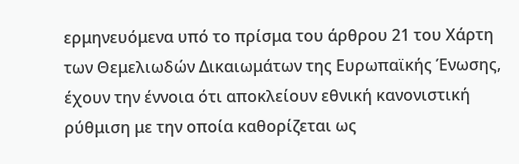ερμηνευόμενα υπό το πρίσμα του άρθρου 21 του Χάρτη των Θεμελιωδών Δικαιωμάτων της Ευρωπαϊκής Ένωσης, έχουν την έννοια ότι αποκλείουν εθνική κανονιστική ρύθμιση με την οποία καθορίζεται ως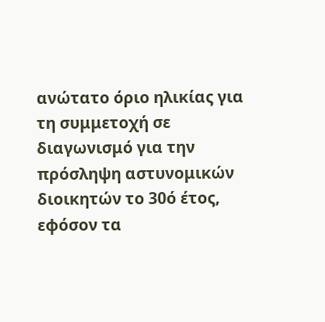ανώτατο όριο ηλικίας για τη συμμετοχή σε διαγωνισμό για την πρόσληψη αστυνομικών διοικητών το 30ό έτος, εφόσον τα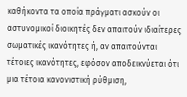καθήκοντα τα οποία πράγματι ασκούν οι αστυνομικοί διοικητές δεν απαιτούν ιδιαίτερες σωματικές ικανότητες ή, αν απαιτούνται τέτοιες ικανότητες, εφόσον αποδεικνύεται ότι μια τέτοια κανονιστική ρύθμιση,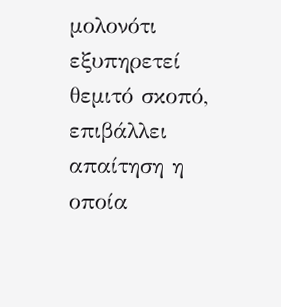μολονότι εξυπηρετεί θεμιτό σκοπό, επιβάλλει απαίτηση η οποία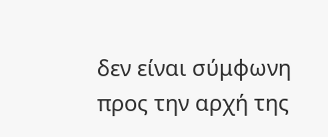δεν είναι σύμφωνη προς την αρχή της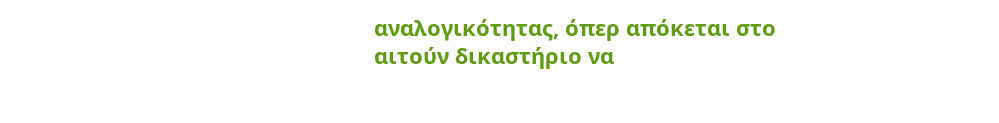αναλογικότητας, όπερ απόκεται στο αιτούν δικαστήριο να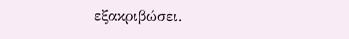εξακριβώσει.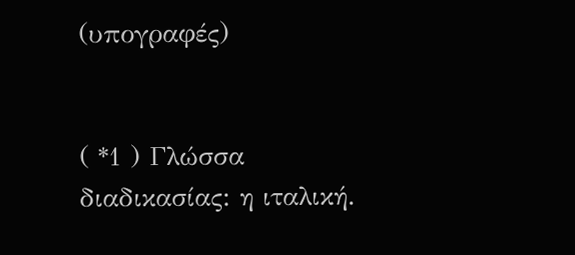(υπογραφές)


( *1 ) Γλώσσα διαδικασίας: η ιταλική.